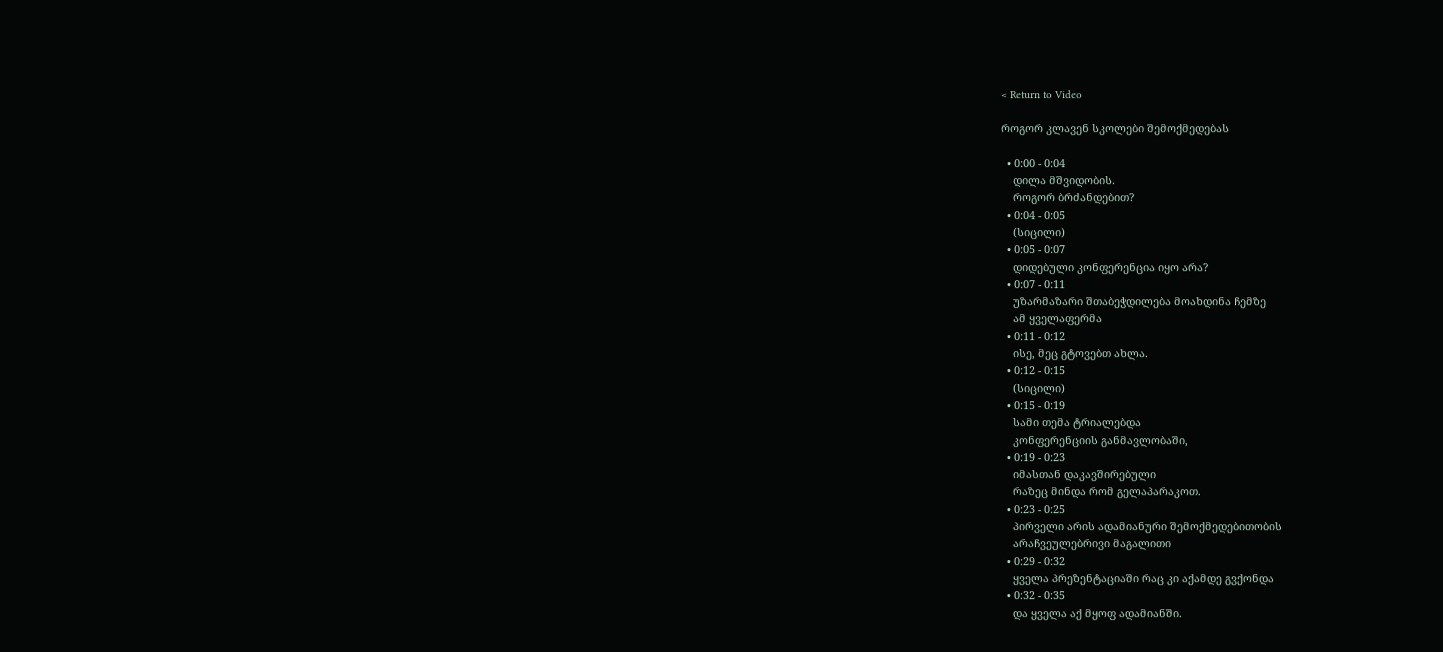< Return to Video

როგორ კლავენ სკოლები შემოქმედებას

  • 0:00 - 0:04
    დილა მშვიდობის.
    როგორ ბრძანდებით?
  • 0:04 - 0:05
    (სიცილი)
  • 0:05 - 0:07
    დიდებული კონფერენცია იყო არა?
  • 0:07 - 0:11
    უზარმაზარი შთაბეჭდილება მოახდინა ჩემზე
    ამ ყველაფერმა
  • 0:11 - 0:12
    ისე, მეც გტოვებთ ახლა.
  • 0:12 - 0:15
    (სიცილი)
  • 0:15 - 0:19
    სამი თემა ტრიალებდა
    კონფერენციის განმავლობაში,
  • 0:19 - 0:23
    იმასთან დაკავშირებული
    რაზეც მინდა რომ გელაპარაკოთ.
  • 0:23 - 0:25
    პირველი არის ადამიანური შემოქმედებითობის
    არაჩვეულებრივი მაგალითი
  • 0:29 - 0:32
    ყველა პრეზენტაციაში რაც კი აქამდე გვქონდა
  • 0:32 - 0:35
    და ყველა აქ მყოფ ადამიანში.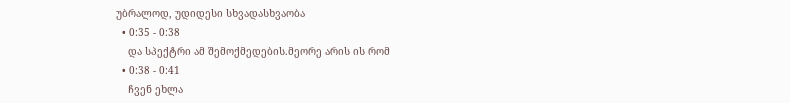უბრალოდ, უდიდესი სხვადასხვაობა
  • 0:35 - 0:38
    და სპექტრი ამ შემოქმედების.მეორე არის ის რომ
  • 0:38 - 0:41
    ჩვენ ეხლა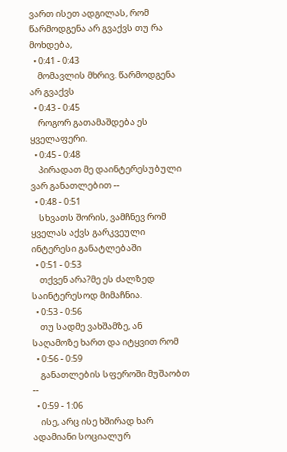ვართ ისეთ ადგილას, რომ წარმოდგენა არ გვაქვს თუ რა მოხდება,
  • 0:41 - 0:43
    მომავლის მხრივ. წარმოდგენა არ გვაქვს
  • 0:43 - 0:45
    როგორ გათამაშდება ეს ყველაფერი.
  • 0:45 - 0:48
    პირადათ მე დაინტერესუბული ვარ განათლებით --
  • 0:48 - 0:51
    სხვათს შორის, ვამჩნევ რომ ყველას აქვს გარკვეული ინტერესი განატლებაში
  • 0:51 - 0:53
    თქვენ არა?მე ეს ძალზედ საინტერესოდ მიმაჩნია.
  • 0:53 - 0:56
    თუ სადმე ვახშამზე, ან საღამოზე ხართ და იტყვით რომ
  • 0:56 - 0:59
    განათლების სფეროში მუშაობთ --
  • 0:59 - 1:06
    ისე, არც ისე ხშირად ხარ ადამიანი სოციალურ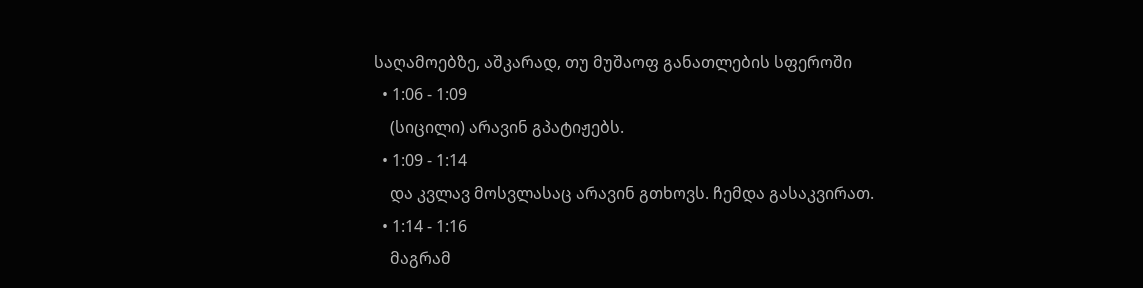საღამოებზე, აშკარად, თუ მუშაოფ განათლების სფეროში
  • 1:06 - 1:09
    (სიცილი) არავინ გპატიჟებს.
  • 1:09 - 1:14
    და კვლავ მოსვლასაც არავინ გთხოვს. ჩემდა გასაკვირათ.
  • 1:14 - 1:16
    მაგრამ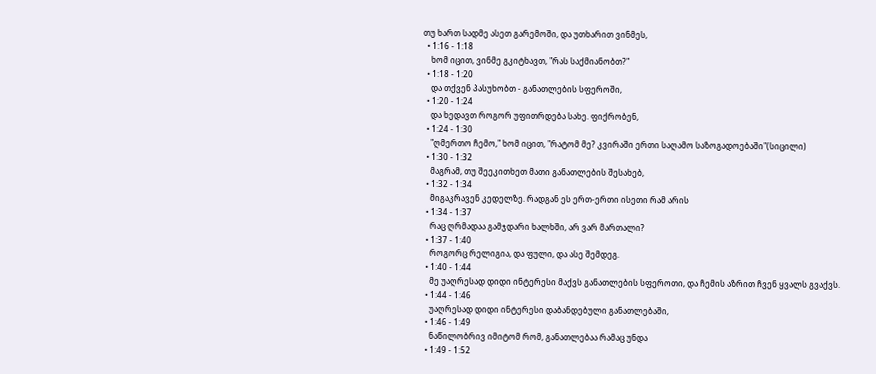თუ ხართ სადმე ასეთ გარემოში, და უთხარით ვინმეს,
  • 1:16 - 1:18
    ხომ იცით, ვინმე გკიტხავთ, "რას საქმიანობთ?"
  • 1:18 - 1:20
    და თქვენ პასუხობთ - განათლების სფეროში,
  • 1:20 - 1:24
    და ხედავთ როგორ უფითრდება სახე. ფიქრობენ,
  • 1:24 - 1:30
    "ღმერთო ჩემო," ხომ იცით, "რატომ მე? კვირაში ერთი საღამო საზოგადოებაში"(სიცილი)
  • 1:30 - 1:32
    მაგრამ, თუ შეეკითხეთ მათი განათლების შესახებ,
  • 1:32 - 1:34
    მიგაკრავენ კედელზე. რადგან ეს ერთ-ერთი ისეთი რამ არის
  • 1:34 - 1:37
    რაც ღრმადაა გამჯდარი ხალხში, არ ვარ მართალი?
  • 1:37 - 1:40
    როგორც რელიგია, და ფული, და ასე შემდეგ.
  • 1:40 - 1:44
    მე უაღრესად დიდი ინტერესი მაქვს განათლების სფეროთი, და ჩემის აზრით ჩვენ ყვალს გვაქვს.
  • 1:44 - 1:46
    უაღრესად დიდი ინტერესი დაბანდებული განათლებაში,
  • 1:46 - 1:49
    ნაწილობრივ იმიტომ რომ, განათლებაა რამაც უნდა
  • 1:49 - 1:52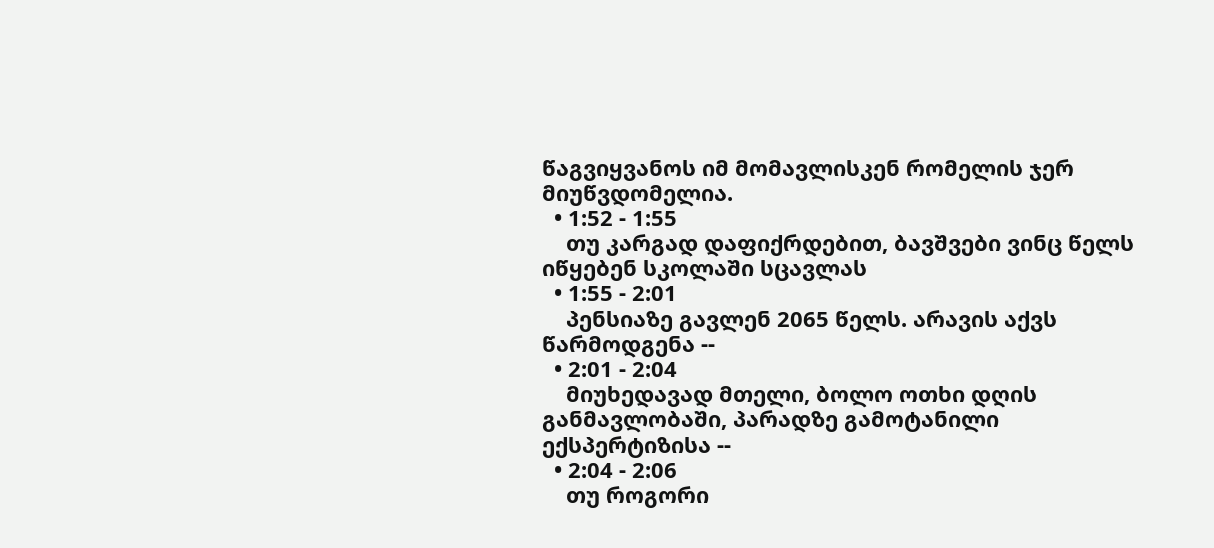წაგვიყვანოს იმ მომავლისკენ რომელის ჯერ მიუწვდომელია.
  • 1:52 - 1:55
    თუ კარგად დაფიქრდებით, ბავშვები ვინც წელს იწყებენ სკოლაში სცავლას
  • 1:55 - 2:01
    პენსიაზე გავლენ 2065 წელს. არავის აქვს წარმოდგენა --
  • 2:01 - 2:04
    მიუხედავად მთელი, ბოლო ოთხი დღის განმავლობაში, პარადზე გამოტანილი ექსპერტიზისა --
  • 2:04 - 2:06
    თუ როგორი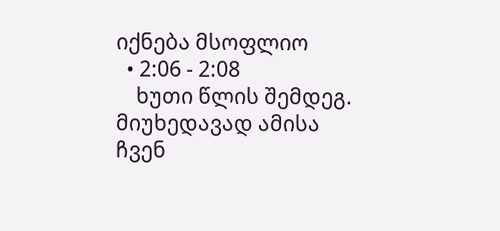იქნება მსოფლიო
  • 2:06 - 2:08
    ხუთი წლის შემდეგ. მიუხედავად ამისა ჩვენ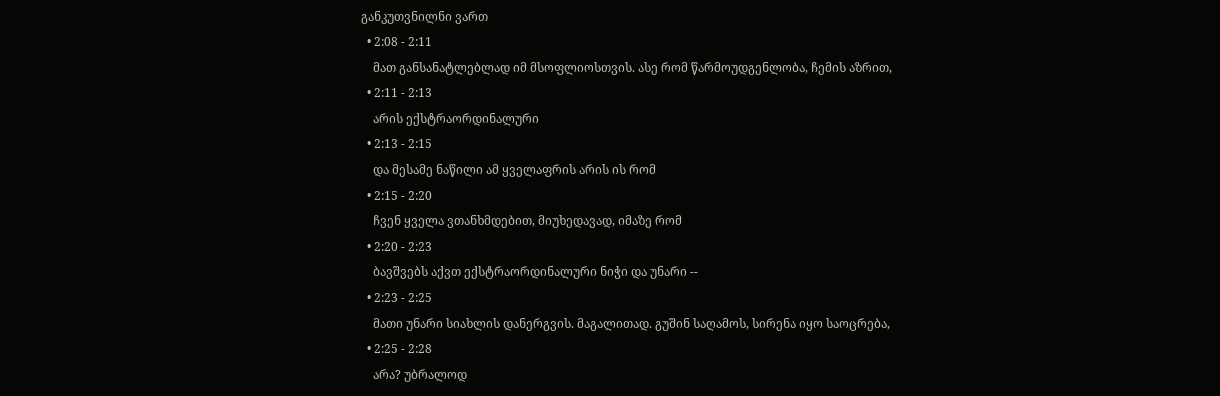განკუთვნილნი ვართ
  • 2:08 - 2:11
    მათ განსანატლებლად იმ მსოფლიოსთვის. ასე რომ წარმოუდგენლობა, ჩემის აზრით,
  • 2:11 - 2:13
    არის ექსტრაორდინალური
  • 2:13 - 2:15
    და მესამე ნაწილი ამ ყველაფრის არის ის რომ
  • 2:15 - 2:20
    ჩვენ ყველა ვთანხმდებით, მიუხედავად, იმაზე რომ
  • 2:20 - 2:23
    ბავშვებს აქვთ ექსტრაორდინალური ნიჭი და უნარი --
  • 2:23 - 2:25
    მათი უნარი სიახლის დანერგვის. მაგალითად. გუშინ საღამოს, სირენა იყო საოცრება,
  • 2:25 - 2:28
    არა? უბრალოდ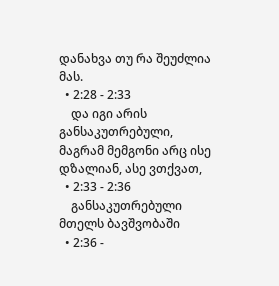დანახვა თუ რა შეუძლია მას.
  • 2:28 - 2:33
    და იგი არის განსაკუთრებული, მაგრამ მემგონი არც ისე დზალიან, ასე ვთქვათ,
  • 2:33 - 2:36
    განსაკუთრებული მთელს ბავშვობაში
  • 2:36 -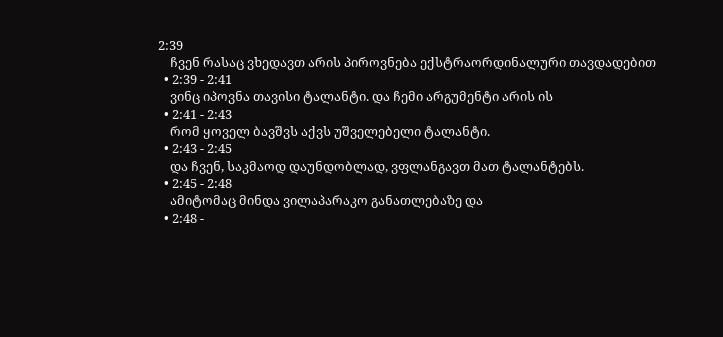2:39
    ჩვენ რასაც ვხედავთ არის პიროვნება ექსტრაორდინალური თავდადებით
  • 2:39 - 2:41
    ვინც იპოვნა თავისი ტალანტი. და ჩემი არგუმენტი არის ის
  • 2:41 - 2:43
    რომ ყოველ ბავშვს აქვს უშველებელი ტალანტი.
  • 2:43 - 2:45
    და ჩვენ, საკმაოდ დაუნდობლად, ვფლანგავთ მათ ტალანტებს.
  • 2:45 - 2:48
    ამიტომაც მინდა ვილაპარაკო განათლებაზე და
  • 2:48 -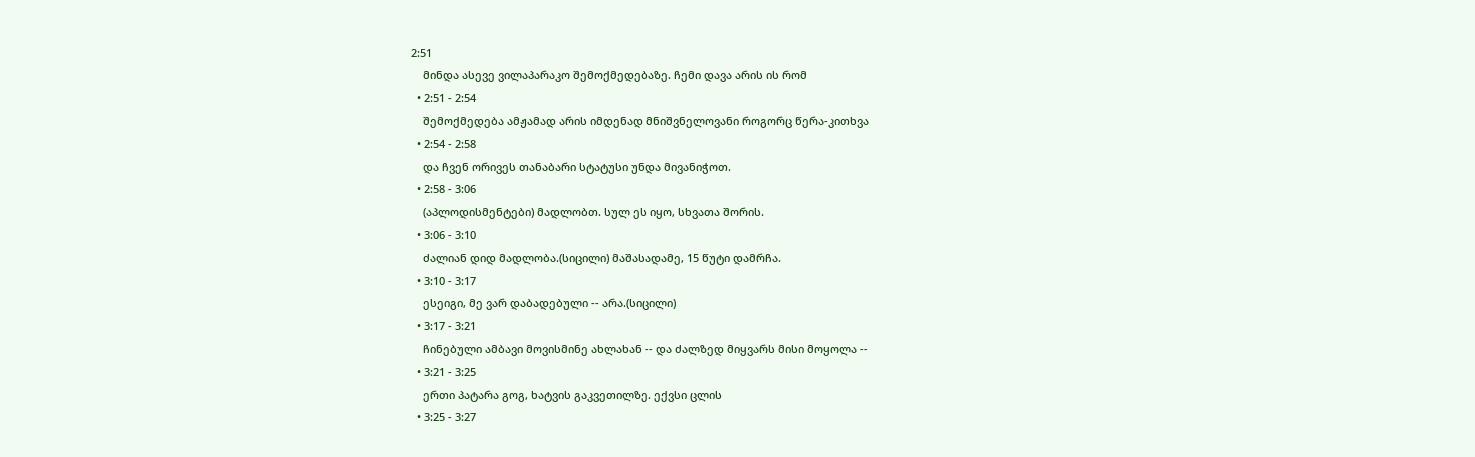2:51
    მინდა ასევე ვილაპარაკო შემოქმედებაზე. ჩემი დავა არის ის რომ
  • 2:51 - 2:54
    შემოქმედება ამჟამად არის იმდენად მნიშვნელოვანი როგორც წერა-კითხვა
  • 2:54 - 2:58
    და ჩვენ ორივეს თანაბარი სტატუსი უნდა მივანიჭოთ.
  • 2:58 - 3:06
    (აპლოდისმენტები) მადლობთ. სულ ეს იყო, სხვათა შორის.
  • 3:06 - 3:10
    ძალიან დიდ მადლობა.(სიცილი) მაშასადამე, 15 წუტი დამრჩა.
  • 3:10 - 3:17
    ესეიგი, მე ვარ დაბადებული -- არა.(სიცილი)
  • 3:17 - 3:21
    ჩინებული ამბავი მოვისმინე ახლახან -- და ძალზედ მიყვარს მისი მოყოლა --
  • 3:21 - 3:25
    ერთი პატარა გოგ, ხატვის გაკვეთილზე. ექვსი ცლის
  • 3:25 - 3:27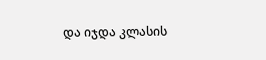და იჯდა კლასის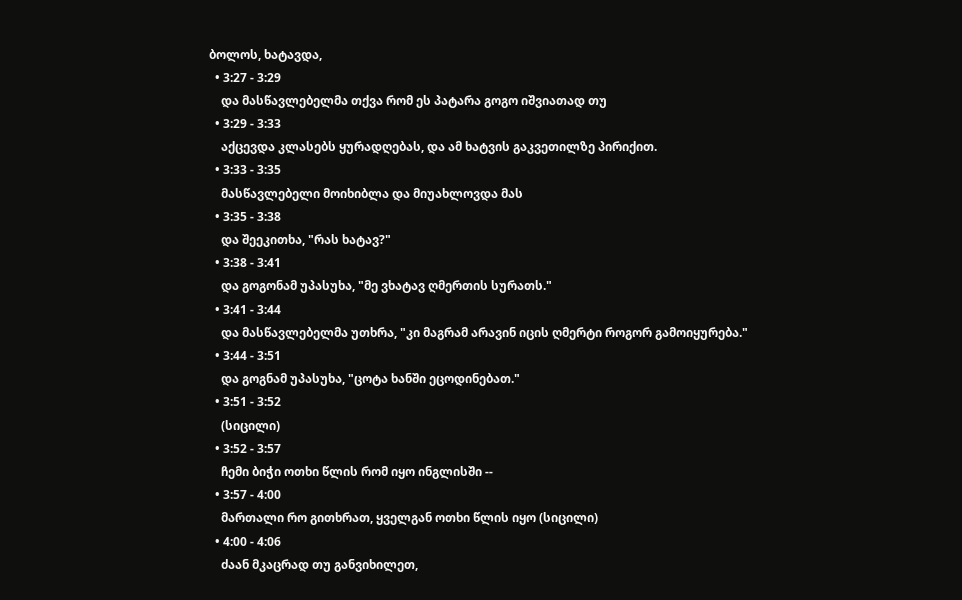ბოლოს, ხატავდა,
  • 3:27 - 3:29
    და მასწავლებელმა თქვა რომ ეს პატარა გოგო იშვიათად თუ
  • 3:29 - 3:33
    აქცევდა კლასებს ყურადღებას, და ამ ხატვის გაკვეთილზე პირიქით.
  • 3:33 - 3:35
    მასწავლებელი მოიხიბლა და მიუახლოვდა მას
  • 3:35 - 3:38
    და შეეკითხა, "რას ხატავ?"
  • 3:38 - 3:41
    და გოგონამ უპასუხა, "მე ვხატავ ღმერთის სურათს."
  • 3:41 - 3:44
    და მასწავლებელმა უთხრა, "კი მაგრამ არავინ იცის ღმერტი როგორ გამოიყურება."
  • 3:44 - 3:51
    და გოგნამ უპასუხა, "ცოტა ხანში ეცოდინებათ."
  • 3:51 - 3:52
    (სიცილი)
  • 3:52 - 3:57
    ჩემი ბიჭი ოთხი წლის რომ იყო ინგლისში --
  • 3:57 - 4:00
    მართალი რო გითხრათ, ყველგან ოთხი წლის იყო (სიცილი)
  • 4:00 - 4:06
    ძაან მკაცრად თუ განვიხილეთ,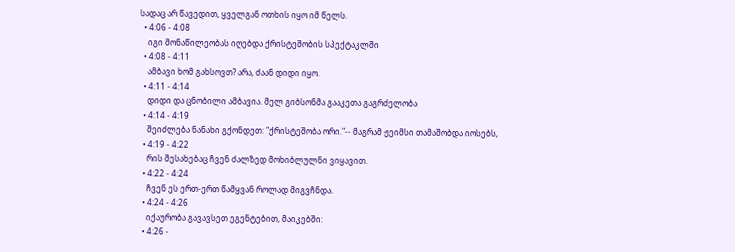სადაც არ წავედით, ყველგან ოთხის იყო იმ წელს.
  • 4:06 - 4:08
    იგი მონაწილეობას იღებდა ქრისტეშობის სპექტაკლში
  • 4:08 - 4:11
    ამბავი ხომ გახსოვთ? არა, ძაან დიდი იყო.
  • 4:11 - 4:14
    დიდი და ცნობილი ამბავია. მელ გიბსონმა გააკეთა გაგრძელობა
  • 4:14 - 4:19
    შეიძლება ნანახი გქონდეთ: "ქრისტეშობა ორი."-- მაგრამ ჟეიმსი თამაშობდა იოსებს,
  • 4:19 - 4:22
    რის შესახებაც ჩვენ ძალზედ მოხიბლულნი ვიყავით.
  • 4:22 - 4:24
    ჩვენ ეს ერთ-ერთ წამყვან როლად მიგვჩნდა.
  • 4:24 - 4:26
    იქაურობა გავავსეთ ეგენტებით, მაიკებში:
  • 4:26 -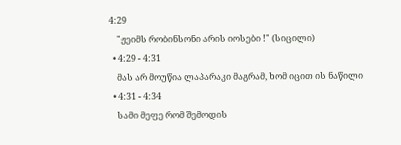4:29
    "ჟეიმს რობინსონი არის იოსები !" (სიცილი)
  • 4:29 - 4:31
    მას არ მოუწია ლაპარაკი მაგრამ, ხომ იცით ის ნაწილი
  • 4:31 - 4:34
    სამი მეფე რომ შემოდის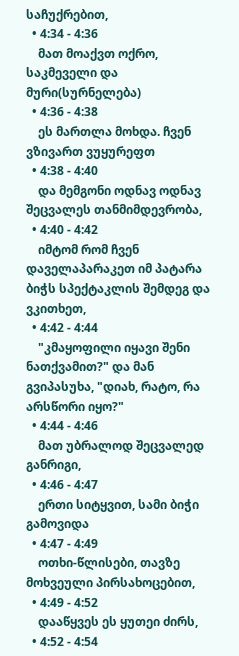საჩუქრებით,
  • 4:34 - 4:36
    მათ მოაქვთ ოქრო, საკმეველი და მური(სურნელება)
  • 4:36 - 4:38
    ეს მართლა მოხდა. ჩვენ ვზივართ ვუყურეფთ
  • 4:38 - 4:40
    და მემგონი ოდნავ ოდნავ შეცვალეს თანმიმდევრობა,
  • 4:40 - 4:42
    იმტომ რომ ჩვენ დაველაპარაკეთ იმ პატარა ბიჭს სპექტაკლის შემდეგ და ვკითხეთ,
  • 4:42 - 4:44
    "კმაყოფილი იყავი შენი ნათქვამით?" და მან გვიპასუხა, "დიახ, რატო, რა არსწორი იყო?"
  • 4:44 - 4:46
    მათ უბრალოდ შეცვალედ განრიგი,
  • 4:46 - 4:47
    ერთი სიტყვით, სამი ბიჭი გამოვიდა
  • 4:47 - 4:49
    ოთხი-წლისები, თავზე მოხვეული პირსახოცებით,
  • 4:49 - 4:52
    დააწყვეს ეს ყუთეი ძირს,
  • 4:52 - 4:54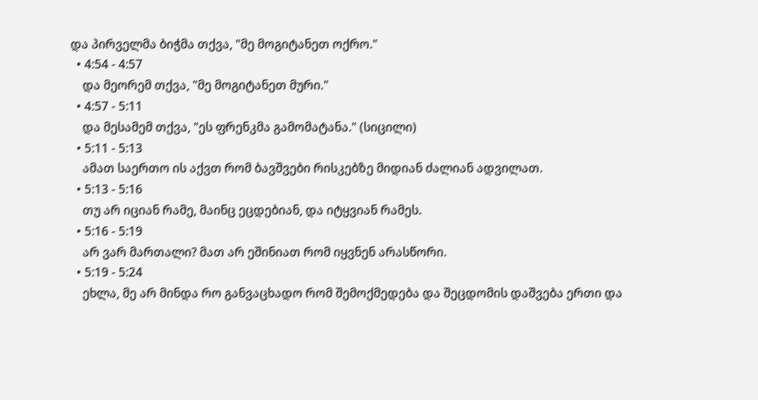და პირველმა ბიჭმა თქვა, "მე მოგიტანეთ ოქრო."
  • 4:54 - 4:57
    და მეორემ თქვა, "მე მოგიტანეთ მური."
  • 4:57 - 5:11
    და მესამემ თქვა, "ეს ფრენკმა გამომატანა." (სიცილი)
  • 5:11 - 5:13
    ამათ საერთო ის აქვთ რომ ბავშვები რისკებზე მიდიან ძალიან ადვილათ.
  • 5:13 - 5:16
    თუ არ იციან რამე, მაინც ეცდებიან, და იტყვიან რამეს.
  • 5:16 - 5:19
    არ ვარ მართალი? მათ არ ეშინიათ რომ იყვნენ არასწორი.
  • 5:19 - 5:24
    ეხლა, მე არ მინდა რო განვაცხადო რომ შემოქმედება და შეცდომის დაშვება ერთი და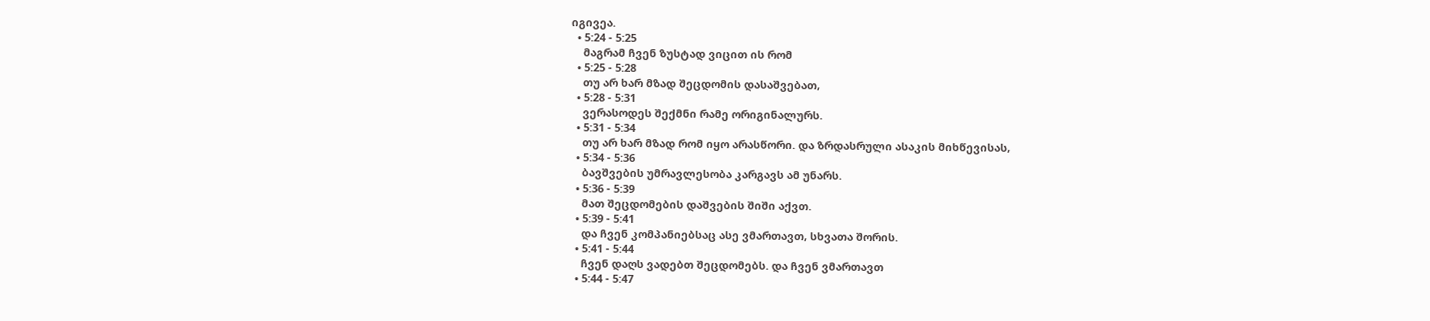იგივეა.
  • 5:24 - 5:25
    მაგრამ ჩვენ ზუსტად ვიცით ის რომ
  • 5:25 - 5:28
    თუ არ ხარ მზად შეცდომის დასაშვებათ,
  • 5:28 - 5:31
    ვერასოდეს შექმნი რამე ორიგინალურს.
  • 5:31 - 5:34
    თუ არ ხარ მზად რომ იყო არასწორი. და ზრდასრული ასაკის მიხწევისას,
  • 5:34 - 5:36
    ბავშვების უმრავლესობა კარგავს ამ უნარს.
  • 5:36 - 5:39
    მათ შეცდომების დაშვების შიში აქვთ.
  • 5:39 - 5:41
    და ჩვენ კომპანიებსაც ასე ვმართავთ, სხვათა შორის.
  • 5:41 - 5:44
    ჩვენ დაღს ვადებთ შეცდომებს. და ჩვენ ვმართავთ
  • 5:44 - 5:47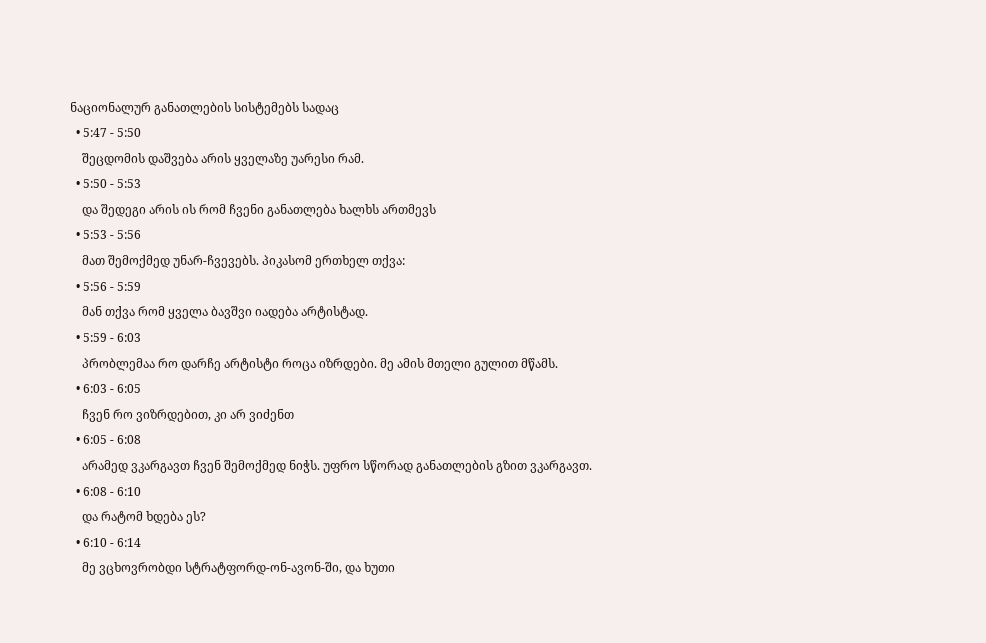ნაციონალურ განათლების სისტემებს სადაც
  • 5:47 - 5:50
    შეცდომის დაშვება არის ყველაზე უარესი რამ.
  • 5:50 - 5:53
    და შედეგი არის ის რომ ჩვენი განათლება ხალხს ართმევს
  • 5:53 - 5:56
    მათ შემოქმედ უნარ-ჩვევებს. პიკასომ ერთხელ თქვა:
  • 5:56 - 5:59
    მან თქვა რომ ყველა ბავშვი იადება არტისტად.
  • 5:59 - 6:03
    პრობლემაა რო დარჩე არტისტი როცა იზრდები. მე ამის მთელი გულით მწამს.
  • 6:03 - 6:05
    ჩვენ რო ვიზრდებით, კი არ ვიძენთ
  • 6:05 - 6:08
    არამედ ვკარგავთ ჩვენ შემოქმედ ნიჭს. უფრო სწორად განათლების გზით ვკარგავთ.
  • 6:08 - 6:10
    და რატომ ხდება ეს?
  • 6:10 - 6:14
    მე ვცხოვრობდი სტრატფორდ-ონ-ავონ-ში, და ხუთი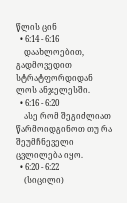წლის ცინ
  • 6:14 - 6:16
    დაახლოებით, გადმოვედით სტრატფორდიდან ლოს ანჯელესში.
  • 6:16 - 6:20
    ასე რომ შეგიძლიათ წარმოიდგინოთ თუ რა შეუმჩნეველი ცვლილება იყო.
  • 6:20 - 6:22
    (სიცილი)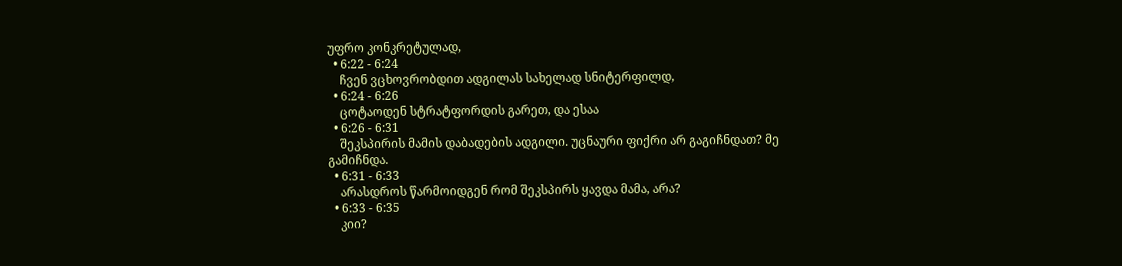უფრო კონკრეტულად,
  • 6:22 - 6:24
    ჩვენ ვცხოვრობდით ადგილას სახელად სნიტერფილდ,
  • 6:24 - 6:26
    ცოტაოდენ სტრატფორდის გარეთ, და ესაა
  • 6:26 - 6:31
    შეკსპირის მამის დაბადების ადგილი. უცნაური ფიქრი არ გაგიჩნდათ? მე გამიჩნდა.
  • 6:31 - 6:33
    არასდროს წარმოიდგენ რომ შეკსპირს ყავდა მამა, არა?
  • 6:33 - 6:35
    კიი?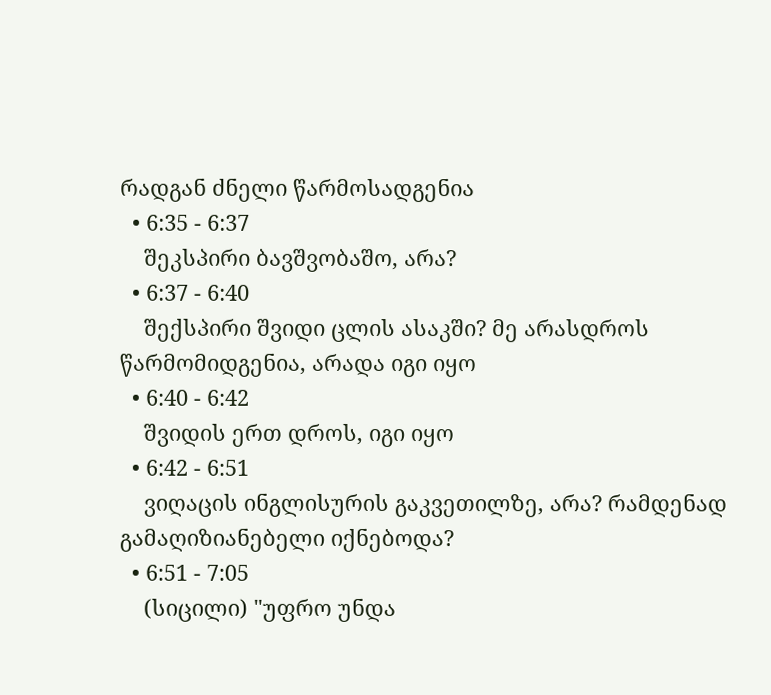რადგან ძნელი წარმოსადგენია
  • 6:35 - 6:37
    შეკსპირი ბავშვობაშო, არა?
  • 6:37 - 6:40
    შექსპირი შვიდი ცლის ასაკში? მე არასდროს წარმომიდგენია, არადა იგი იყო
  • 6:40 - 6:42
    შვიდის ერთ დროს, იგი იყო
  • 6:42 - 6:51
    ვიღაცის ინგლისურის გაკვეთილზე, არა? რამდენად გამაღიზიანებელი იქნებოდა?
  • 6:51 - 7:05
    (სიცილი) "უფრო უნდა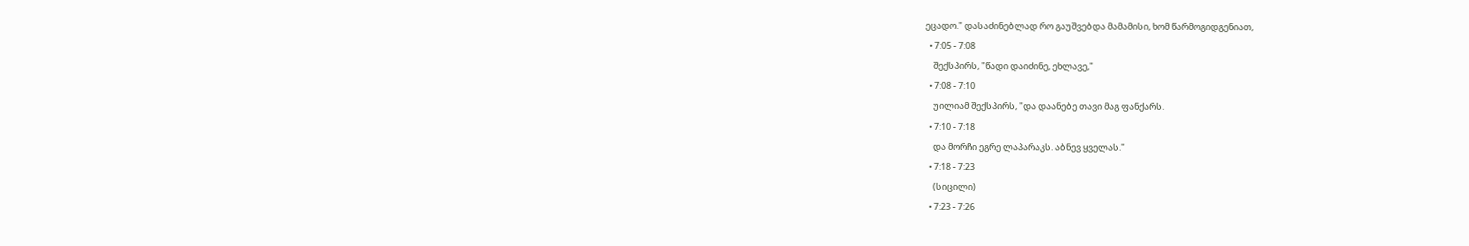ეცადო." დასაძინებლად რო გაუშვებდა მამამისი, ხომ წარმოგიდგენიათ,
  • 7:05 - 7:08
    შექსპირს, "წადი დაიძინე, ეხლავე,"
  • 7:08 - 7:10
    უილიამ შექსპირს, "და დაანებე თავი მაგ ფანქარს.
  • 7:10 - 7:18
    და მორჩი ეგრე ლაპარაკს. აბნევ ყველას."
  • 7:18 - 7:23
    (სიცილი)
  • 7:23 - 7:26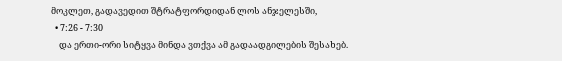მოკლეთ, გადავედით შტრატფორდიდან ლოს ანჯელესში,
  • 7:26 - 7:30
    და ერთი-ორი სიტყვა მინდა ვთქვა ამ გადაადგილების შესახებ.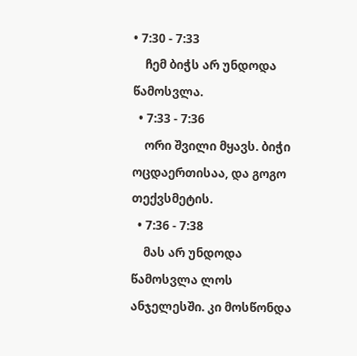• 7:30 - 7:33
    ჩემ ბიჭს არ უნდოდა წამოსვლა.
  • 7:33 - 7:36
    ორი შვილი მყავს. ბიჭი ოცდაერთისაა, და გოგო თექვსმეტის.
  • 7:36 - 7:38
    მას არ უნდოდა წამოსვლა ლოს ანჯელესში. კი მოსწონდა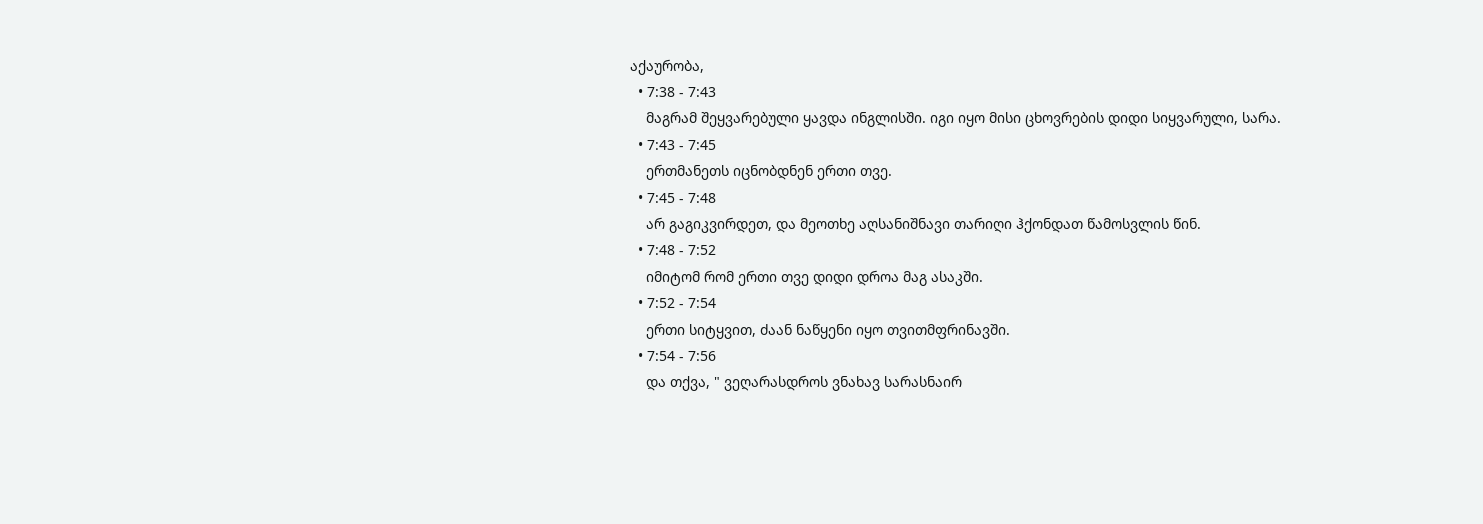აქაურობა,
  • 7:38 - 7:43
    მაგრამ შეყვარებული ყავდა ინგლისში. იგი იყო მისი ცხოვრების დიდი სიყვარული, სარა.
  • 7:43 - 7:45
    ერთმანეთს იცნობდნენ ერთი თვე.
  • 7:45 - 7:48
    არ გაგიკვირდეთ, და მეოთხე აღსანიშნავი თარიღი ჰქონდათ წამოსვლის წინ.
  • 7:48 - 7:52
    იმიტომ რომ ერთი თვე დიდი დროა მაგ ასაკში.
  • 7:52 - 7:54
    ერთი სიტყვით, ძაან ნაწყენი იყო თვითმფრინავში.
  • 7:54 - 7:56
    და თქვა, " ვეღარასდროს ვნახავ სარასნაირ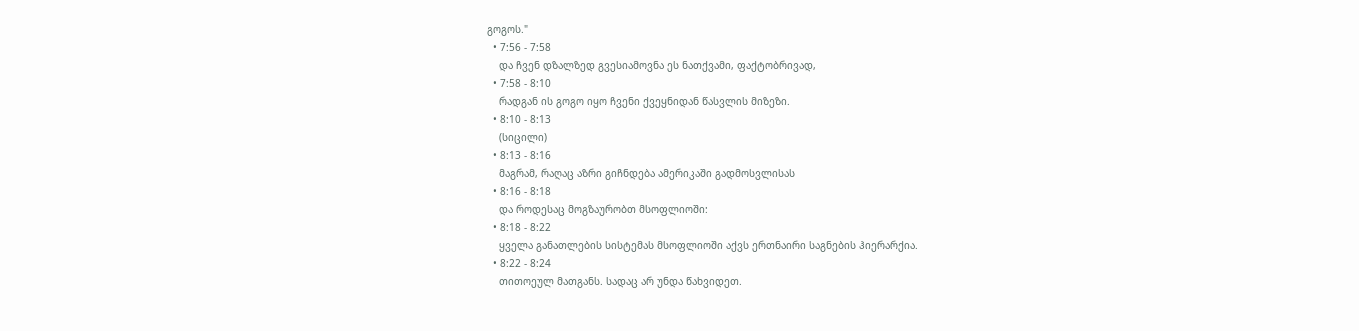გოგოს."
  • 7:56 - 7:58
    და ჩვენ დზალზედ გვესიამოვნა ეს ნათქვამი, ფაქტობრივად,
  • 7:58 - 8:10
    რადგან ის გოგო იყო ჩვენი ქვეყნიდან წასვლის მიზეზი.
  • 8:10 - 8:13
    (სიცილი)
  • 8:13 - 8:16
    მაგრამ, რაღაც აზრი გიჩნდება ამერიკაში გადმოსვლისას
  • 8:16 - 8:18
    და როდესაც მოგზაურობთ მსოფლიოში:
  • 8:18 - 8:22
    ყველა განათლების სისტემას მსოფლიოში აქვს ერთნაირი საგნების ჰიერარქია.
  • 8:22 - 8:24
    თითოეულ მათგანს. სადაც არ უნდა წახვიდეთ.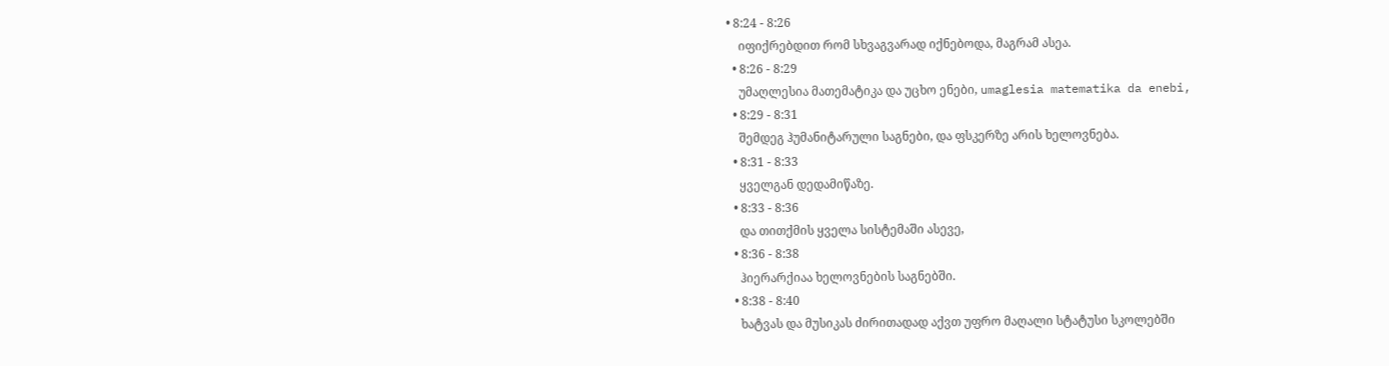• 8:24 - 8:26
    იფიქრებდით რომ სხვაგვარად იქნებოდა, მაგრამ ასეა.
  • 8:26 - 8:29
    უმაღლესია მათემატიკა და უცხო ენები, umaglesia matematika da enebi,
  • 8:29 - 8:31
    შემდეგ ჰუმანიტარული საგნები, და ფსკერზე არის ხელოვნება.
  • 8:31 - 8:33
    ყველგან დედამიწაზე.
  • 8:33 - 8:36
    და თითქმის ყველა სისტემაში ასევე,
  • 8:36 - 8:38
    ჰიერარქიაა ხელოვნების საგნებში.
  • 8:38 - 8:40
    ხატვას და მუსიკას ძირითადად აქვთ უფრო მაღალი სტატუსი სკოლებში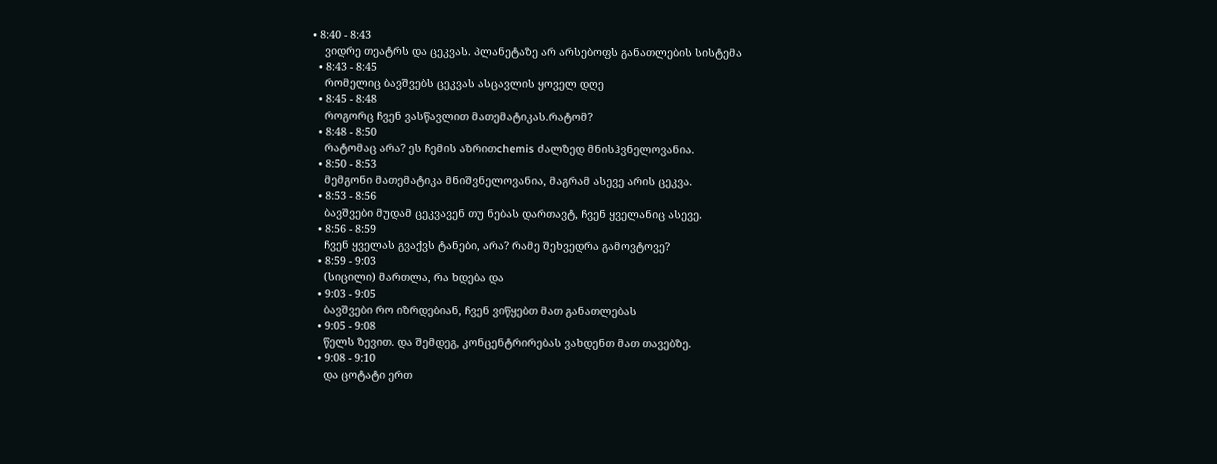• 8:40 - 8:43
    ვიდრე თეატრს და ცეკვას. პლანეტაზე არ არსებოფს განათლების სისტემა
  • 8:43 - 8:45
    რომელიც ბავშვებს ცეკვას ასცავლის ყოველ დღე
  • 8:45 - 8:48
    როგორც ჩვენ ვასწავლით მათემატიკას.რატომ?
  • 8:48 - 8:50
    რატომაც არა? ეს ჩემის აზრითchemis ძალზედ მნისჰვნელოვანია.
  • 8:50 - 8:53
    მემგონი მათემატიკა მნიშვნელოვანია, მაგრამ ასევე არის ცეკვა.
  • 8:53 - 8:56
    ბავშვები მუდამ ცეკვავენ თუ ნებას დართავტ, ჩვენ ყველანიც ასევე.
  • 8:56 - 8:59
    ჩვენ ყველას გვაქვს ტანები, არა? რამე შეხვედრა გამოვტოვე?
  • 8:59 - 9:03
    (სიცილი) მართლა, რა ხდება და
  • 9:03 - 9:05
    ბავშვები რო იზრდებიან, ჩვენ ვიწყებთ მათ განათლებას
  • 9:05 - 9:08
    წელს ზევით. და შემდეგ, კონცენტრირებას ვახდენთ მათ თავებზე.
  • 9:08 - 9:10
    და ცოტატი ერთ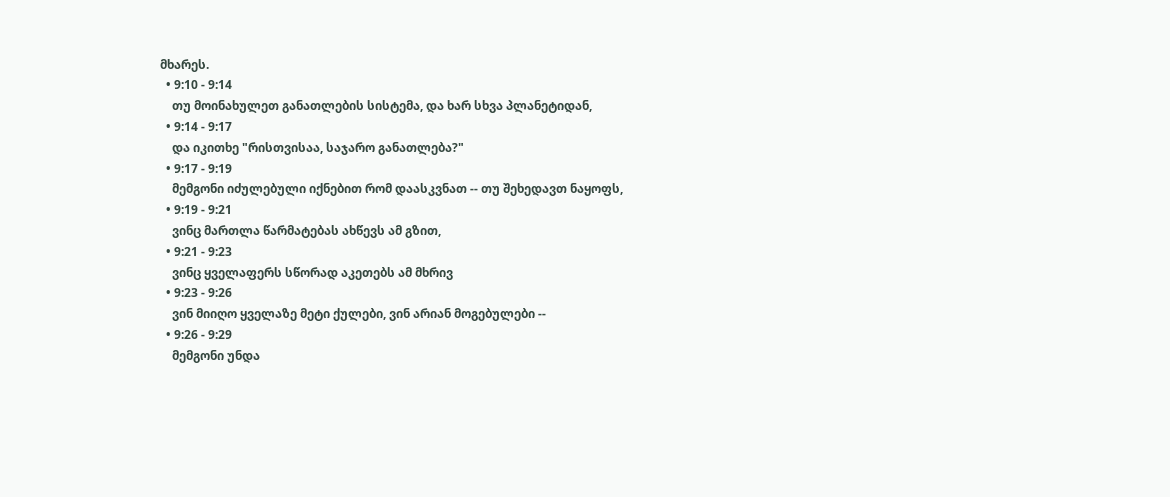მხარეს.
  • 9:10 - 9:14
    თუ მოინახულეთ განათლების სისტემა, და ხარ სხვა პლანეტიდან,
  • 9:14 - 9:17
    და იკითხე "რისთვისაა, საჯარო განათლება?"
  • 9:17 - 9:19
    მემგონი იძულებული იქნებით რომ დაასკვნათ -- თუ შეხედავთ ნაყოფს,
  • 9:19 - 9:21
    ვინც მართლა წარმატებას ახწევს ამ გზით,
  • 9:21 - 9:23
    ვინც ყველაფერს სწორად აკეთებს ამ მხრივ
  • 9:23 - 9:26
    ვინ მიიღო ყველაზე მეტი ქულები, ვინ არიან მოგებულები --
  • 9:26 - 9:29
    მემგონი უნდა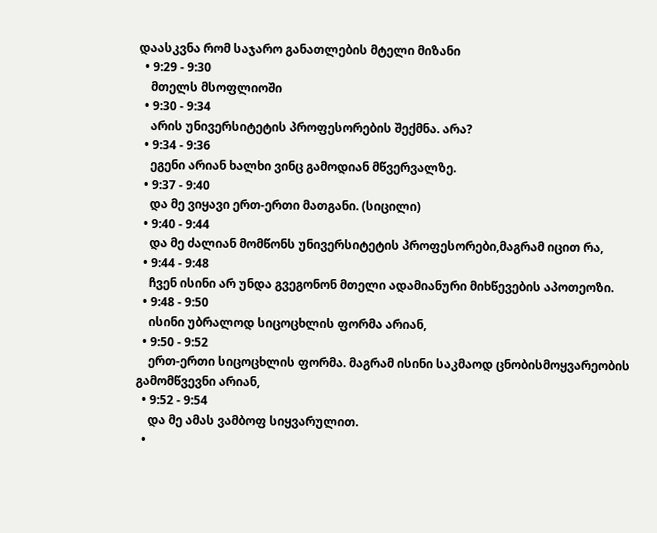დაასკვნა რომ საჯარო განათლების მტელი მიზანი
  • 9:29 - 9:30
    მთელს მსოფლიოში
  • 9:30 - 9:34
    არის უნივერსიტეტის პროფესორების შექმნა. არა?
  • 9:34 - 9:36
    ეგენი არიან ხალხი ვინც გამოდიან მწვერვალზე.
  • 9:37 - 9:40
    და მე ვიყავი ერთ-ერთი მათგანი. (სიცილი)
  • 9:40 - 9:44
    და მე ძალიან მომწონს უნივერსიტეტის პროფესორები,მაგრამ იცით რა,
  • 9:44 - 9:48
    ჩვენ ისინი არ უნდა გვეგონონ მთელი ადამიანური მიხწევების აპოთეოზი.
  • 9:48 - 9:50
    ისინი უბრალოდ სიცოცხლის ფორმა არიან,
  • 9:50 - 9:52
    ერთ-ერთი სიცოცხლის ფორმა. მაგრამ ისინი საკმაოდ ცნობისმოყვარეობის გამომწვევნი არიან,
  • 9:52 - 9:54
    და მე ამას ვამბოფ სიყვარულით.
  •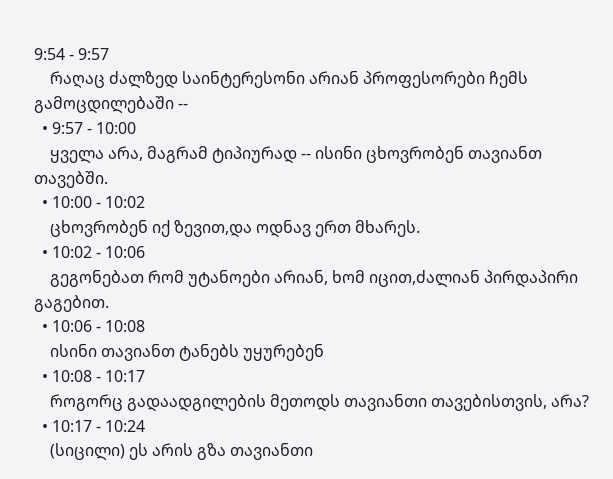9:54 - 9:57
    რაღაც ძალზედ საინტერესონი არიან პროფესორები ჩემს გამოცდილებაში --
  • 9:57 - 10:00
    ყველა არა, მაგრამ ტიპიურად -- ისინი ცხოვრობენ თავიანთ თავებში.
  • 10:00 - 10:02
    ცხოვრობენ იქ ზევით,და ოდნავ ერთ მხარეს.
  • 10:02 - 10:06
    გეგონებათ რომ უტანოები არიან, ხომ იცით,ძალიან პირდაპირი გაგებით.
  • 10:06 - 10:08
    ისინი თავიანთ ტანებს უყურებენ
  • 10:08 - 10:17
    როგორც გადაადგილების მეთოდს თავიანთი თავებისთვის, არა?
  • 10:17 - 10:24
    (სიცილი) ეს არის გზა თავიანთი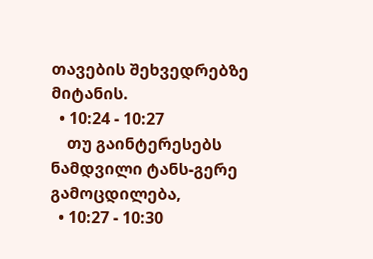თავების შეხვედრებზე მიტანის.
  • 10:24 - 10:27
    თუ გაინტერესებს ნამდვილი ტანს-გერე გამოცდილება,
  • 10:27 - 10:30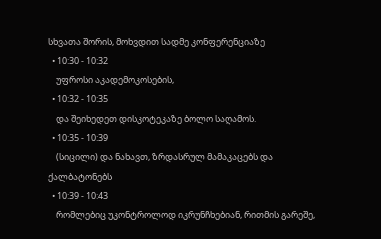სხვათა შორის, მოხვდით სადმე კონფერენციაზე
  • 10:30 - 10:32
    უფროსი აკადემოკოსების,
  • 10:32 - 10:35
    და შეიხედეთ დისკოტეკაზე ბოლო საღამოს.
  • 10:35 - 10:39
    (სიცილი) და ნახავთ, ზრდასრულ მამაკაცებს და ქალბატონებს
  • 10:39 - 10:43
    რომლებიც უკონტროლოდ იკრუნჩხებიან, რითმის გარეშე,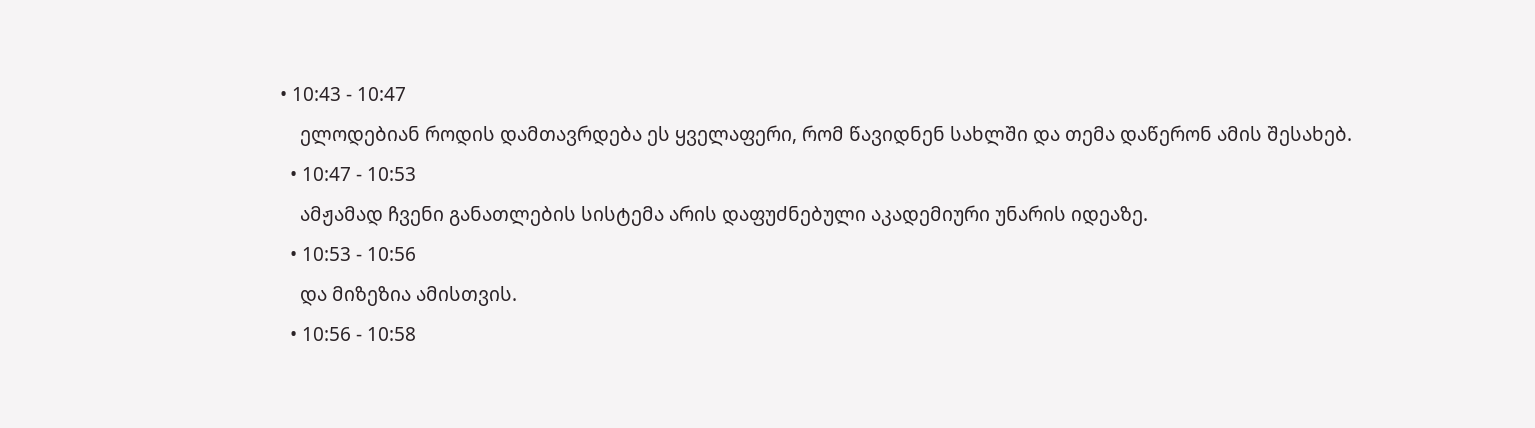• 10:43 - 10:47
    ელოდებიან როდის დამთავრდება ეს ყველაფერი, რომ წავიდნენ სახლში და თემა დაწერონ ამის შესახებ.
  • 10:47 - 10:53
    ამჟამად ჩვენი განათლების სისტემა არის დაფუძნებული აკადემიური უნარის იდეაზე.
  • 10:53 - 10:56
    და მიზეზია ამისთვის.
  • 10:56 - 10:58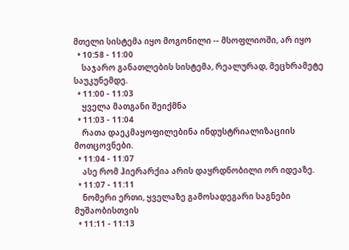მთელი სისტემა იყო მოგონილი -- მსოფლიოში, არ იყო
  • 10:58 - 11:00
    საჯარო განათლების სისტემა, რეალურად, მეცხრამეტე საუკუნემდე.
  • 11:00 - 11:03
    ყველა მათგანი შეიქმნა
  • 11:03 - 11:04
    რათა დაეკმაყოფილებინა ინდუსტრიალიზაციის მოთცოვნები.
  • 11:04 - 11:07
    ასე რომ ჰიერარქია არის დაყრდნობილი ორ იდეაზე.
  • 11:07 - 11:11
    ნომერი ერთი, ყველაზე გამოსადეგარი საგნები მუშაობისთვის
  • 11:11 - 11:13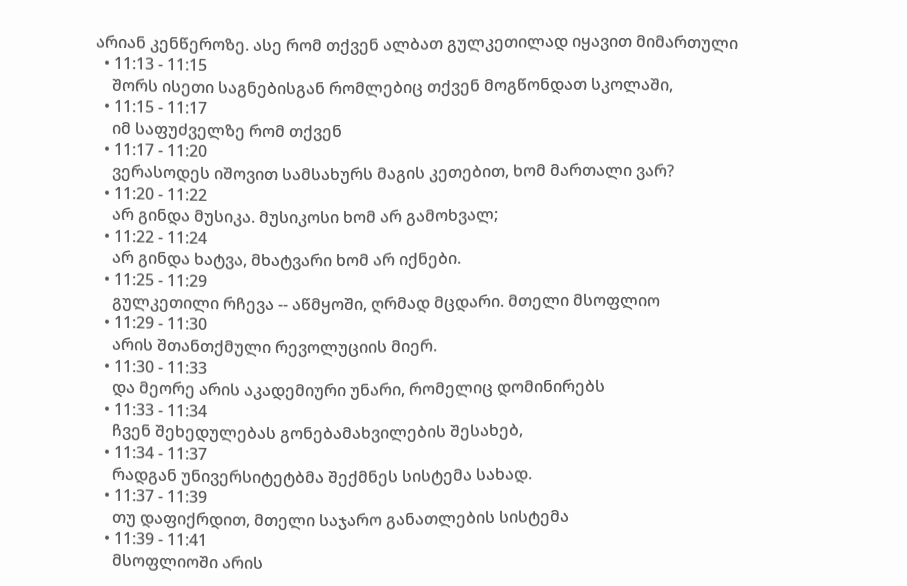არიან კენწეროზე. ასე რომ თქვენ ალბათ გულკეთილად იყავით მიმართული
  • 11:13 - 11:15
    შორს ისეთი საგნებისგან რომლებიც თქვენ მოგწონდათ სკოლაში,
  • 11:15 - 11:17
    იმ საფუძველზე რომ თქვენ
  • 11:17 - 11:20
    ვერასოდეს იშოვით სამსახურს მაგის კეთებით, ხომ მართალი ვარ?
  • 11:20 - 11:22
    არ გინდა მუსიკა. მუსიკოსი ხომ არ გამოხვალ;
  • 11:22 - 11:24
    არ გინდა ხატვა, მხატვარი ხომ არ იქნები.
  • 11:25 - 11:29
    გულკეთილი რჩევა -- აწმყოში, ღრმად მცდარი. მთელი მსოფლიო
  • 11:29 - 11:30
    არის შთანთქმული რევოლუციის მიერ.
  • 11:30 - 11:33
    და მეორე არის აკადემიური უნარი, რომელიც დომინირებს
  • 11:33 - 11:34
    ჩვენ შეხედულებას გონებამახვილების შესახებ,
  • 11:34 - 11:37
    რადგან უნივერსიტეტბმა შექმნეს სისტემა სახად.
  • 11:37 - 11:39
    თუ დაფიქრდით, მთელი საჯარო განათლების სისტემა
  • 11:39 - 11:41
    მსოფლიოში არის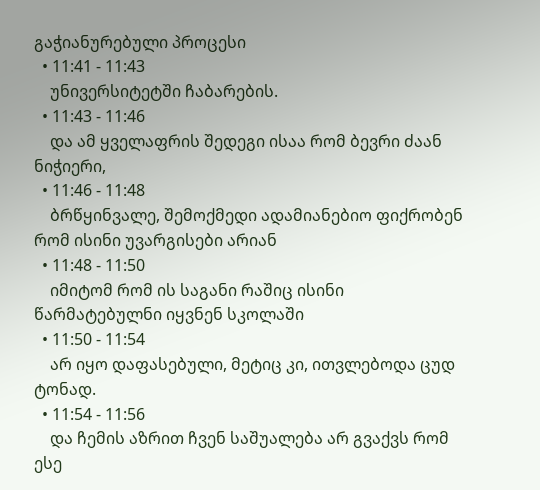გაჭიანურებული პროცესი
  • 11:41 - 11:43
    უნივერსიტეტში ჩაბარების.
  • 11:43 - 11:46
    და ამ ყველაფრის შედეგი ისაა რომ ბევრი ძაან ნიჭიერი,
  • 11:46 - 11:48
    ბრწყინვალე, შემოქმედი ადამიანებიო ფიქრობენ რომ ისინი უვარგისები არიან
  • 11:48 - 11:50
    იმიტომ რომ ის საგანი რაშიც ისინი წარმატებულნი იყვნენ სკოლაში
  • 11:50 - 11:54
    არ იყო დაფასებული, მეტიც კი, ითვლებოდა ცუდ ტონად.
  • 11:54 - 11:56
    და ჩემის აზრით ჩვენ საშუალება არ გვაქვს რომ ესე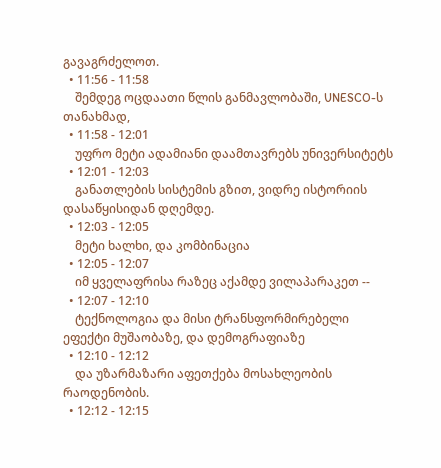გავაგრძელოთ.
  • 11:56 - 11:58
    შემდეგ ოცდაათი წლის განმავლობაში, UNESCO-ს თანახმად,
  • 11:58 - 12:01
    უფრო მეტი ადამიანი დაამთავრებს უნივერსიტეტს
  • 12:01 - 12:03
    განათლების სისტემის გზით, ვიდრე ისტორიის დასაწყისიდან დღემდე.
  • 12:03 - 12:05
    მეტი ხალხი, და კომბინაცია
  • 12:05 - 12:07
    იმ ყველაფრისა რაზეც აქამდე ვილაპარაკეთ --
  • 12:07 - 12:10
    ტექნოლოგია და მისი ტრანსფორმირებელი ეფექტი მუშაობაზე, და დემოგრაფიაზე
  • 12:10 - 12:12
    და უზარმაზარი აფეთქება მოსახლეობის რაოდენობის.
  • 12:12 - 12:15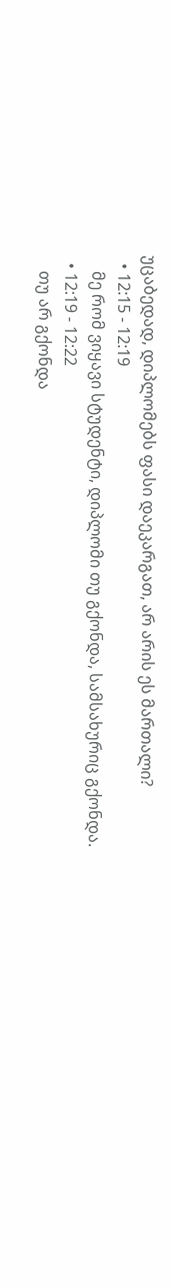უცაბედად, დიპლომებს ფასი დაეკარგათ, არ არის ეს მართალი?
  • 12:15 - 12:19
    მე რომ ვიყავი სტუდენტი, დიპლომი თუ გქონდა, სამსახურიც გქონდა.
  • 12:19 - 12:22
    თუ არ გქონდა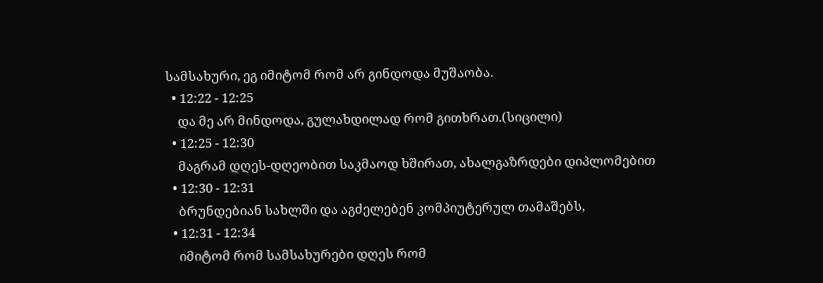სამსახური, ეგ იმიტომ რომ არ გინდოდა მუშაობა.
  • 12:22 - 12:25
    და მე არ მინდოდა, გულახდილად რომ გითხრათ.(სიცილი)
  • 12:25 - 12:30
    მაგრამ დღეს-დღეობით საკმაოდ ხშირათ, ახალგაზრდები დიპლომებით
  • 12:30 - 12:31
    ბრუნდებიან სახლში და აგძელებენ კომპიუტერულ თამაშებს,
  • 12:31 - 12:34
    იმიტომ რომ სამსახურები დღეს რომ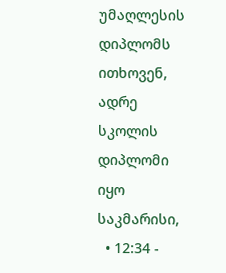უმაღლესის დიპლომს ითხოვენ, ადრე სკოლის დიპლომი იყო საკმარისი,
  • 12:34 -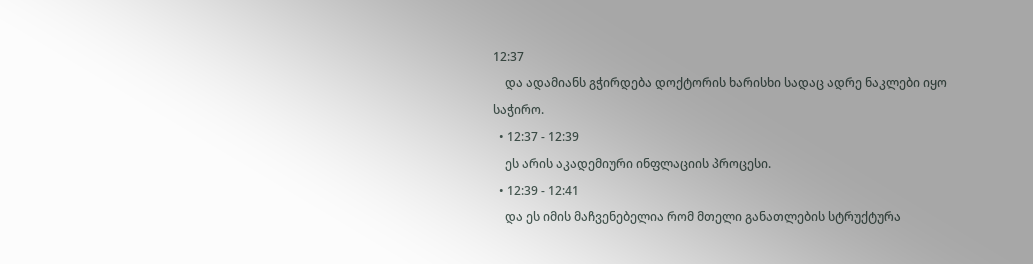12:37
    და ადამიანს გჭირდება დოქტორის ხარისხი სადაც ადრე ნაკლები იყო საჭირო.
  • 12:37 - 12:39
    ეს არის აკადემიური ინფლაციის პროცესი.
  • 12:39 - 12:41
    და ეს იმის მაჩვენებელია რომ მთელი განათლების სტრუქტურა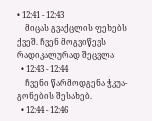• 12:41 - 12:43
    მიცას გვაქცლის ფეხებს ქვეშ. ჩვენ მოგვიწევს რადიკალურად შეცვლა
  • 12:43 - 12:44
    ჩვენი წარმოდგენა ჭკუა-გონების შესახებ.
  • 12:44 - 12:46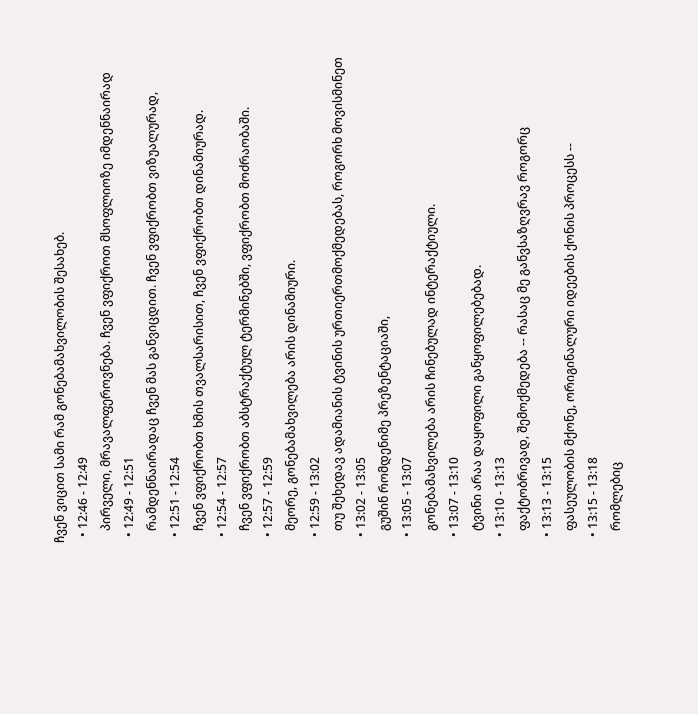ჩვენ ვიცით სამი რამ გონებამახვილობის შესახებ.
  • 12:46 - 12:49
    პირველი, მრავალფეროვნება. ჩვენ ვფიქროთ მსოფლიოზე იმდენნაირად
  • 12:49 - 12:51
    რამდენნაირადაც ჩვენ მას განვიცდით. ჩვენ ვფიქრობთ ვიზუალურად,
  • 12:51 - 12:54
    ჩვენ ვფიქრობთ ხმის თვალსარისით, ჩვენ ვფიქრობთ დინამიურად.
  • 12:54 - 12:57
    ჩვენ ვფიქრობთ აბსტრაქტულ ტერმინებში, ვფიქრობთ მოძრაობაში.
  • 12:57 - 12:59
    მეორე, გონებამახვილება არის დინამიური.
  • 12:59 - 13:02
    თუ შეხედავ ადამიანის ტვინის ურთიერთმოქმედებას, როგორხ მოვისმინეთ
  • 13:02 - 13:05
    გუშინ რომდენიმე პრეზენტაციაში,
  • 13:05 - 13:07
    გონებამახვილება არის ჩინებულად ინტერაქტიული.
  • 13:07 - 13:10
    ტვინი არაა დაყოფილი განყოფილებებად.
  • 13:10 - 13:13
    ფაქტობრივად, შემოქმედება -- რასაც მე განვსაზღვრავ როგორც
  • 13:13 - 13:15
    ფასეულობის მქონე, ორიგინალური იდეების ქონის პროცესს --
  • 13:15 - 13:18
    რომლებიც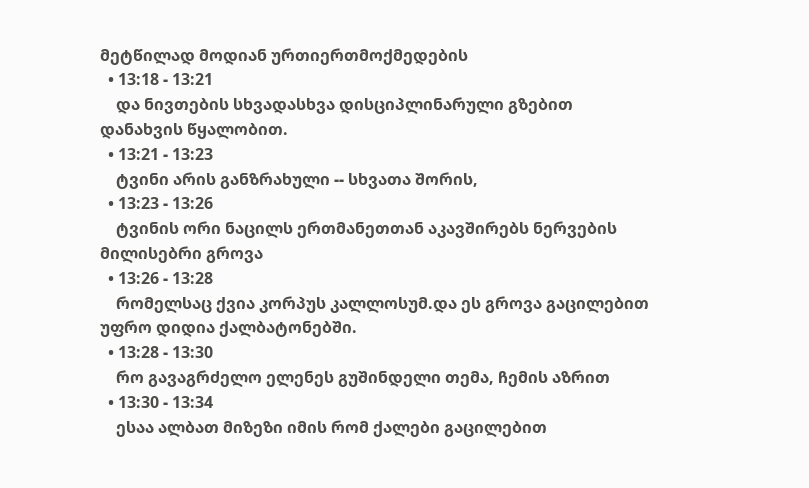მეტწილად მოდიან ურთიერთმოქმედების
  • 13:18 - 13:21
    და ნივთების სხვადასხვა დისციპლინარული გზებით დანახვის წყალობით.
  • 13:21 - 13:23
    ტვინი არის განზრახული -- სხვათა შორის,
  • 13:23 - 13:26
    ტვინის ორი ნაცილს ერთმანეთთან აკავშირებს ნერვების მილისებრი გროვა
  • 13:26 - 13:28
    რომელსაც ქვია კორპუს კალლოსუმ.და ეს გროვა გაცილებით უფრო დიდია ქალბატონებში.
  • 13:28 - 13:30
    რო გავაგრძელო ელენეს გუშინდელი თემა, ჩემის აზრით
  • 13:30 - 13:34
    ესაა ალბათ მიზეზი იმის რომ ქალები გაცილებით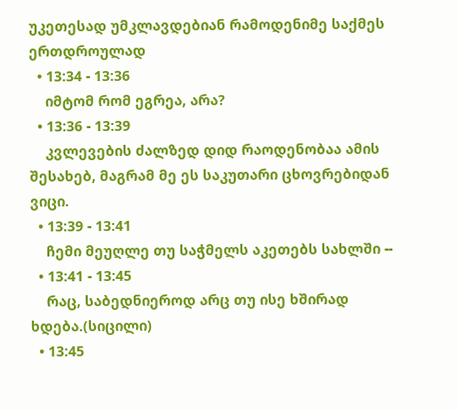უკეთესად უმკლავდებიან რამოდენიმე საქმეს ერთდროულად
  • 13:34 - 13:36
    იმტომ რომ ეგრეა, არა?
  • 13:36 - 13:39
    კვლევების ძალზედ დიდ რაოდენობაა ამის შესახებ, მაგრამ მე ეს საკუთარი ცხოვრებიდან ვიცი.
  • 13:39 - 13:41
    ჩემი მეუღლე თუ საჭმელს აკეთებს სახლში --
  • 13:41 - 13:45
    რაც, საბედნიეროდ არც თუ ისე ხშირად ხდება.(სიცილი)
  • 13:45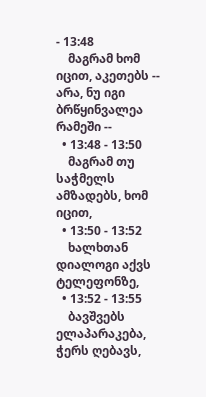- 13:48
    მაგრამ ხომ იცით, აკეთებს -- არა, ნუ იგი ბრწყინვალეა რამეში --
  • 13:48 - 13:50
    მაგრამ თუ საჭმელს ამზადებს, ხომ იცით,
  • 13:50 - 13:52
    ხალხთან დიალოგი აქვს ტელეფონზე,
  • 13:52 - 13:55
    ბავშვებს ელაპარაკება, ჭერს ღებავს,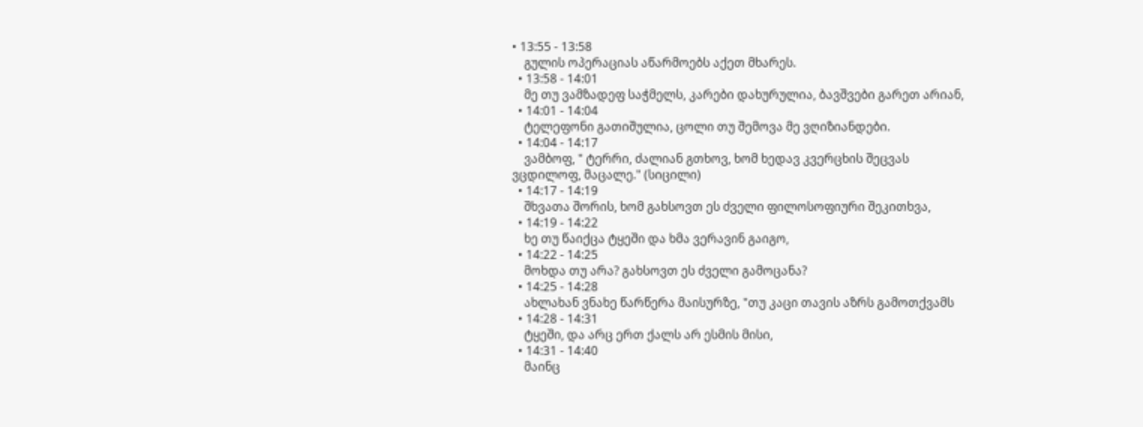• 13:55 - 13:58
    გულის ოპერაციას აწარმოებს აქეთ მხარეს.
  • 13:58 - 14:01
    მე თუ ვამზადეფ საჭმელს, კარები დახურულია, ბავშვები გარეთ არიან,
  • 14:01 - 14:04
    ტელეფონი გათიშულია, ცოლი თუ შემოვა მე ვღიზიანდები.
  • 14:04 - 14:17
    ვამბოფ, " ტერრი, ძალიან გთხოვ, ხომ ხედავ კვერცხის შეცვას ვცდილოფ, მაცალე." (სიცილი)
  • 14:17 - 14:19
    შხვათა შორის, ხომ გახსოვთ ეს ძველი ფილოსოფიური შეკითხვა,
  • 14:19 - 14:22
    ხე თუ წაიქცა ტყეში და ხმა ვერავინ გაიგო,
  • 14:22 - 14:25
    მოხდა თუ არა? გახსოვთ ეს ძველი გამოცანა?
  • 14:25 - 14:28
    ახლახან ვნახე წარწერა მაისურზე, "თუ კაცი თავის აზრს გამოთქვამს
  • 14:28 - 14:31
    ტყეში, და არც ერთ ქალს არ ესმის მისი,
  • 14:31 - 14:40
    მაინც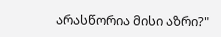არასწორია მისი აზრი?"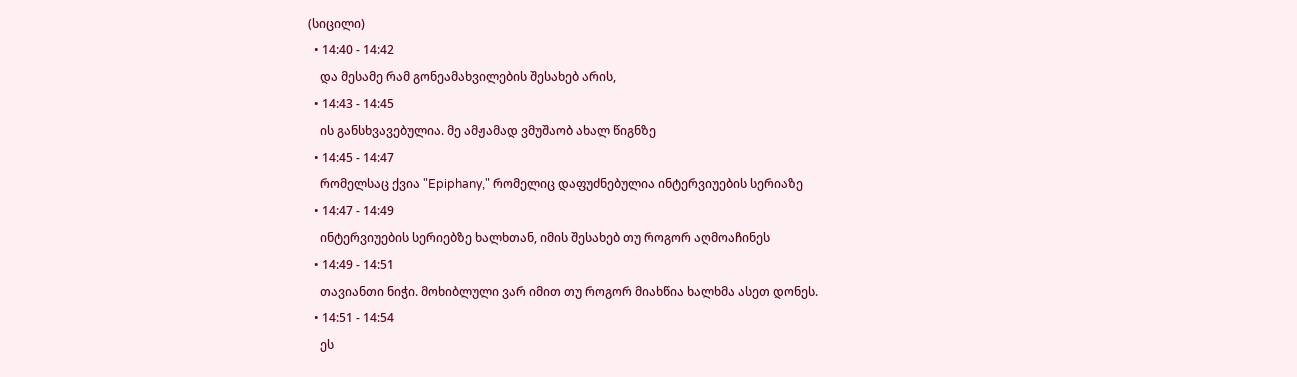(სიცილი)
  • 14:40 - 14:42
    და მესამე რამ გონეამახვილების შესახებ არის,
  • 14:43 - 14:45
    ის განსხვავებულია. მე ამჟამად ვმუშაობ ახალ წიგნზე
  • 14:45 - 14:47
    რომელსაც ქვია "Epiphany," რომელიც დაფუძნებულია ინტერვიუების სერიაზე
  • 14:47 - 14:49
    ინტერვიუების სერიებზე ხალხთან, იმის შესახებ თუ როგორ აღმოაჩინეს
  • 14:49 - 14:51
    თავიანთი ნიჭი. მოხიბლული ვარ იმით თუ როგორ მიახწია ხალხმა ასეთ დონეს.
  • 14:51 - 14:54
    ეს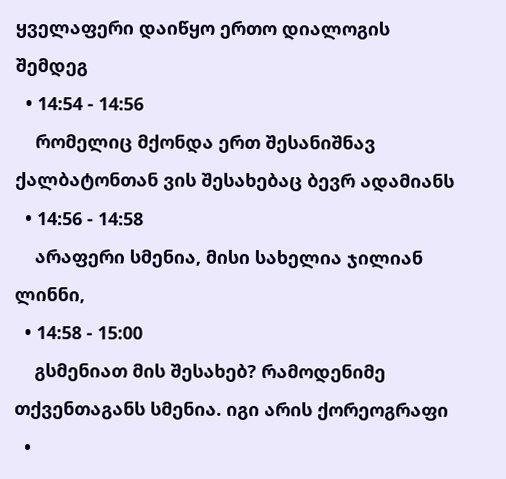ყველაფერი დაიწყო ერთო დიალოგის შემდეგ
  • 14:54 - 14:56
    რომელიც მქონდა ერთ შესანიშნავ ქალბატონთან ვის შესახებაც ბევრ ადამიანს
  • 14:56 - 14:58
    არაფერი სმენია, მისი სახელია ჯილიან ლინნი,
  • 14:58 - 15:00
    გსმენიათ მის შესახებ? რამოდენიმე თქვენთაგანს სმენია. იგი არის ქორეოგრაფი
  •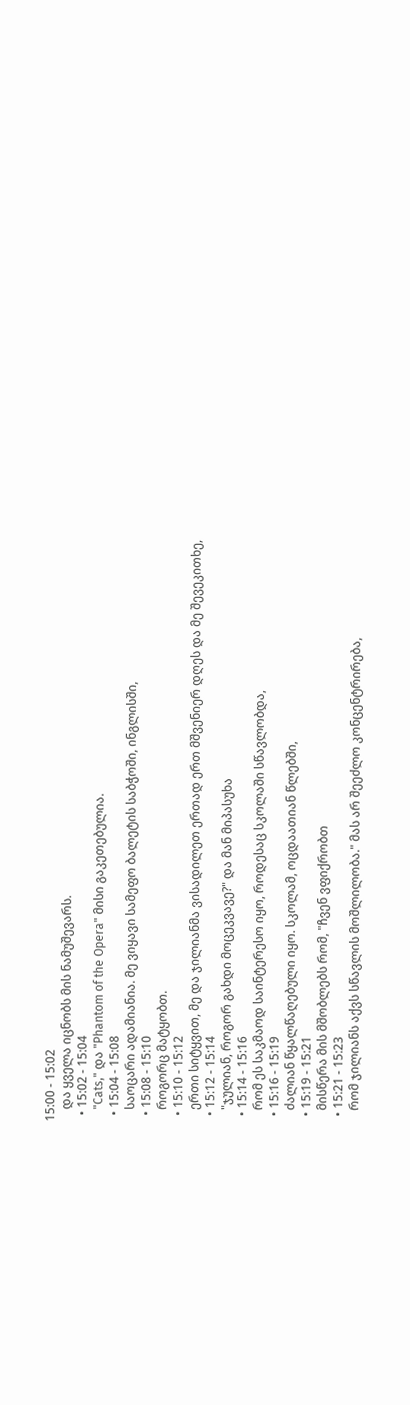15:00 - 15:02
    და ყველა იცნობს მის ნამუშევარს.
  • 15:02 - 15:04
    "Cats," და "Phantom of the Opera" მისი გაკეთებულია.
  • 15:04 - 15:08
    საოცარი ადამიანია. მე ვიყავი სამეფო ბალეტის საბჭოში, ინგლისში,
  • 15:08 - 15:10
    როგორც მატყობთ.
  • 15:10 - 15:12
    ერთი სიტყვით, მე და ჯილიანმა ვისადილეთ ერთად ერთ მშვენიერ დღეს და მე შევეკითხე,
  • 15:12 - 15:14
    "ჯულიან, როგორ გახდი მოცეკვავე?" და მან მიპასუხა
  • 15:14 - 15:16
    რომ ეს საკმაოდ საინტერესო იყო, როდესაც სკოლაში სწავლობდა,
  • 15:16 - 15:19
    ძალიან წყალწაღებული იყო. სკოლამ, ოცდაათიან წლებში,
  • 15:19 - 15:21
    მისწერა მის მშობლებს რომ, "ჩვენ ვფიქრობთ
  • 15:21 - 15:23
    რომ ჯილიანს აქვს სწავლის მოშლილობა." მას არ შეეძლო კონცენტრირება,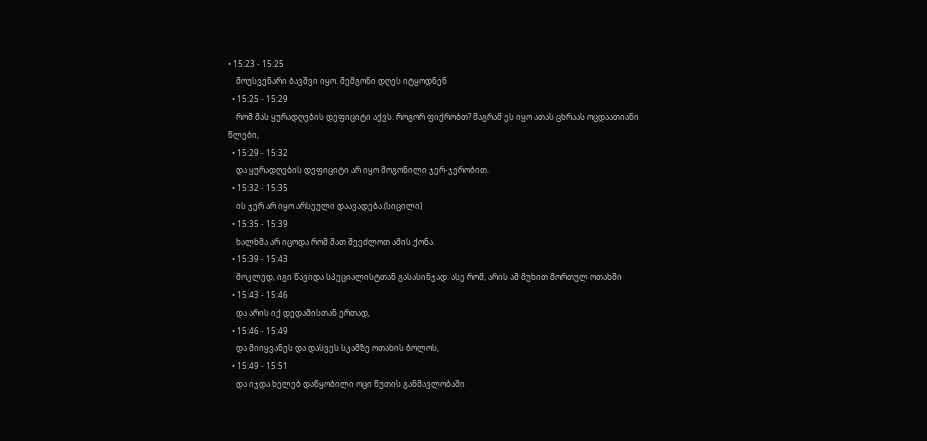• 15:23 - 15:25
    მოუსვენარი ბავშვი იყო. მემგონი დღეს იტყოდნენ
  • 15:25 - 15:29
    რომ მას ყურადღების დეფიციტი აქვს. როგორ ფიქრობთ? მაგრამ ეს იყო ათას ცხრაას ოცდაათიანი წლები,
  • 15:29 - 15:32
    და ყურადღების დეფიციტი არ იყო მოგონილი ჯერ-ჯერობით.
  • 15:32 - 15:35
    ის ჯერ არ იყო არსეული დაავადება.(სიცილი)
  • 15:35 - 15:39
    ხალხმა არ იცოდა რომ მათ შეეძლოთ ამის ქონა.
  • 15:39 - 15:43
    მოკლედ, იგი წავიდა სპეციალისტთან გასასინჯად. ასე რომ, არის ამ მუხით მორთულ ოთახში
  • 15:43 - 15:46
    და არის იქ დედამისთან ერთად,
  • 15:46 - 15:49
    და მიიყვანეს და დასვეს სკამზე ოთახის ბოლოს,
  • 15:49 - 15:51
    და იჯდა ხელებ დაწყობილი ოცი წუთის განმავლობაში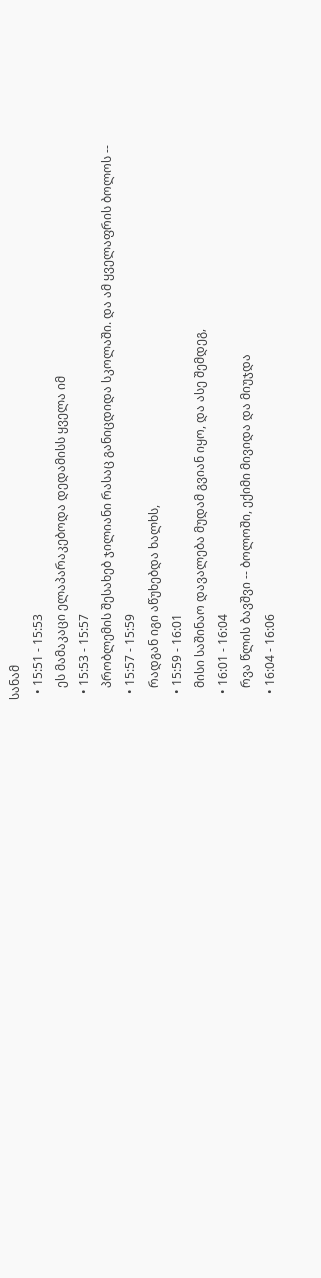სანამ
  • 15:51 - 15:53
    ეს მამაკაცი ელაპარაკებოდა დედამისს ყველა იმ
  • 15:53 - 15:57
    პრობლემის შესახებ ჯილიანი რასაც განიცდიდა სკოლაში. და ამ ყველაფრის ბოლოს --
  • 15:57 - 15:59
    რადგან იგი აწუხებდა ხალხს,
  • 15:59 - 16:01
    მისი საშინაო დავალება მუდამ გვიან იყო, და ასე შემდეგ,
  • 16:01 - 16:04
    რვა წლის ბავშვი -- ბოლოში, ექიმი მივიდა და მიუჯდა
  • 16:04 - 16:06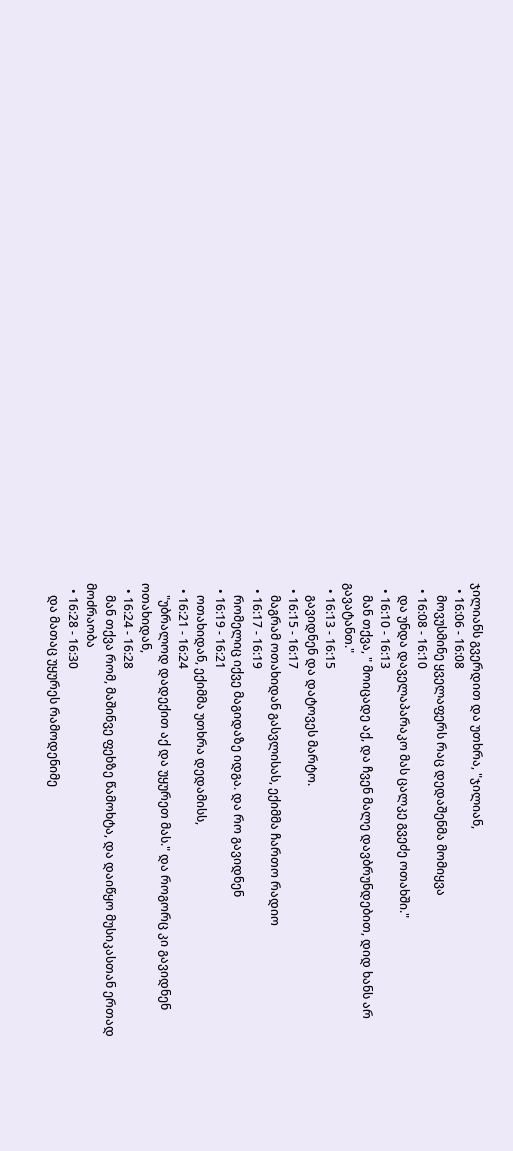ჯილიანს გვერდით და უთხრა, "ჯილიან,
  • 16:06 - 16:08
    მოვუსმინე ყველაფერს რაც დედაშენმა მომიყვა
  • 16:08 - 16:10
    და უნდა დაველაპარაკო მას ცალკე გვეძე ოთახში."
  • 16:10 - 16:13
    მან თქვა, " მოიცადე აქ, და ჩვენ მალე დავბრუნდებით, დიდ ხანს არ გავატანთ."
  • 16:13 - 16:15
    გავიდნენ და დატოვეს მარტო.
  • 16:15 - 16:17
    მაგრამ ოთახიდან გასვლისას, ექიმმა ჩართო რადიო
  • 16:17 - 16:19
    რომელიც იქვე მაგიდაზე იდგა. და რო გავიდნენ
  • 16:19 - 16:21
    ოთახიდან, ექიმმა უთხრა დედამისს,
  • 16:21 - 16:24
    "უბრალოდ დადექით აქ და უყურეთ მას." და როგორც კი გავიდნენ ოთახიდან,
  • 16:24 - 16:28
    მან თქვა რომ, მაშინვე ფეხზე წამოხტა, და დაიწყო მუსიკასთან ერთად მოძრაობა
  • 16:28 - 16:30
    და მათაც უყურეს რამოდენიმე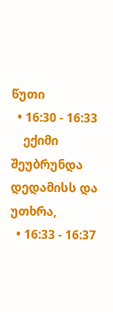წუთი
  • 16:30 - 16:33
    ექიმი შეუბრუნდა დედამისს და უთხრა,
  • 16:33 - 16:37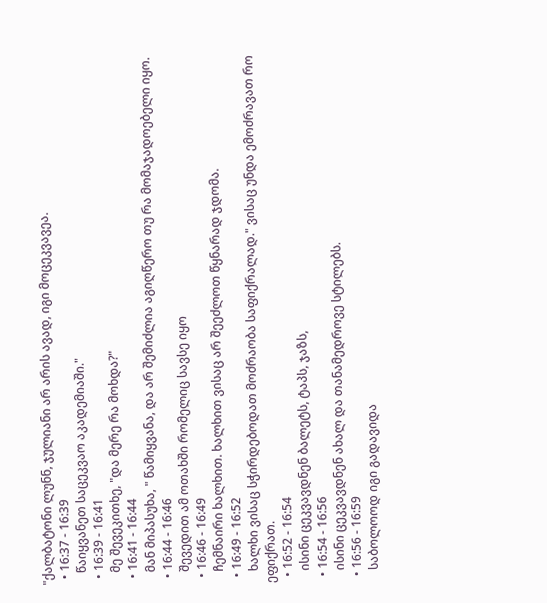"ქალბატონი ლუნნ, ჯულიანი არ არის ავად, იგი მოცეკვავეა.
  • 16:37 - 16:39
    წაიყვანეთ საცეკვაო აკადემიაში."
  • 16:39 - 16:41
    მე შევეკითხე, "და მერე რა მოხდა?"
  • 16:41 - 16:44
    მან მიპასუხა, " წამიყვანა, და არ შემიძლია აგიღწერო თუ რა მომაჯადოებელი იყო.
  • 16:44 - 16:46
    შევედით ამ ოთახში რომელიც სავსე იყო
  • 16:46 - 16:49
    ჩემნაირი ხალხით. ხალხით ვისაც არ შეეძლოთ წყნარად ჯდომა.
  • 16:49 - 16:52
    ხალხი ვისაც სჭირდებოდათ მოძრაობა საფიქრალად." ვისაც უნდა ემოძრავათ რო ეფიქრათ.
  • 16:52 - 16:54
    ისინი ცეკვავდნენ ბალეტს, ტაპს, ჯაზს,
  • 16:54 - 16:56
    ისინი ცეკვავდნენ ახალ და თანამედროვე სტილებს.
  • 16:56 - 16:59
    საბოლოოდ იგი გადავიდა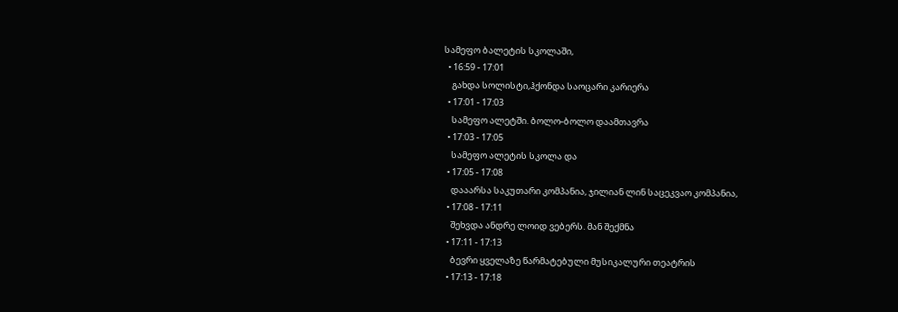სამეფო ბალეტის სკოლაში,
  • 16:59 - 17:01
    გახდა სოლისტი,ჰქონდა საოცარი კარიერა
  • 17:01 - 17:03
    სამეფო ალეტში. ბოლო-ბოლო დაამთავრა
  • 17:03 - 17:05
    სამეფო ალეტის სკოლა და
  • 17:05 - 17:08
    დააარსა საკუთარი კომპანია, ჯილიან ლინ საცეკვაო კომპანია,
  • 17:08 - 17:11
    შეხვდა ანდრე ლოიდ ვებერს. მან შექმნა
  • 17:11 - 17:13
    ბევრი ყველაზე წარმატებული მუსიკალური თეატრის
  • 17:13 - 17:18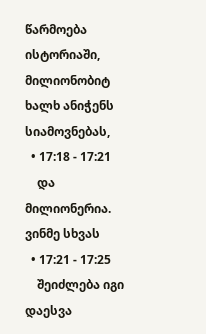წარმოება ისტორიაში, მილიონობიტ ხალხ ანიჭენს სიამოვნებას,
  • 17:18 - 17:21
    და მილიონერია. ვინმე სხვას
  • 17:21 - 17:25
    შეიძლება იგი დაესვა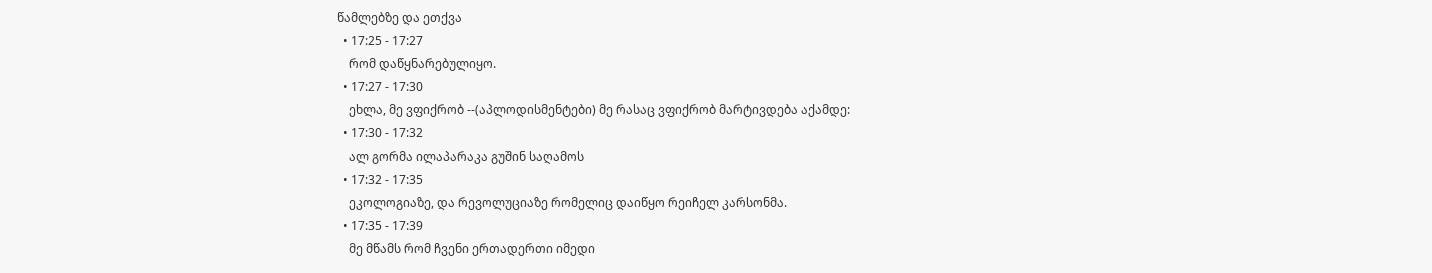წამლებზე და ეთქვა
  • 17:25 - 17:27
    რომ დაწყნარებულიყო.
  • 17:27 - 17:30
    ეხლა, მე ვფიქრობ --(აპლოდისმენტები) მე რასაც ვფიქრობ მარტივდება აქამდე:
  • 17:30 - 17:32
    ალ გორმა ილაპარაკა გუშინ საღამოს
  • 17:32 - 17:35
    ეკოლოგიაზე, და რევოლუციაზე რომელიც დაიწყო რეიჩელ კარსონმა.
  • 17:35 - 17:39
    მე მწამს რომ ჩვენი ერთადერთი იმედი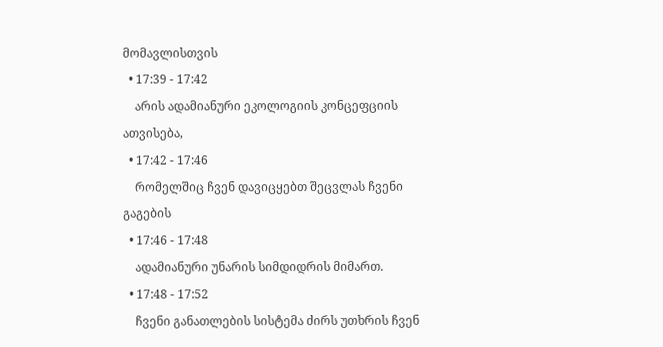მომავლისთვის
  • 17:39 - 17:42
    არის ადამიანური ეკოლოგიის კონცეფციის ათვისება,
  • 17:42 - 17:46
    რომელშიც ჩვენ დავიცყებთ შეცვლას ჩვენი გაგების
  • 17:46 - 17:48
    ადამიანური უნარის სიმდიდრის მიმართ.
  • 17:48 - 17:52
    ჩვენი განათლების სისტემა ძირს უთხრის ჩვენ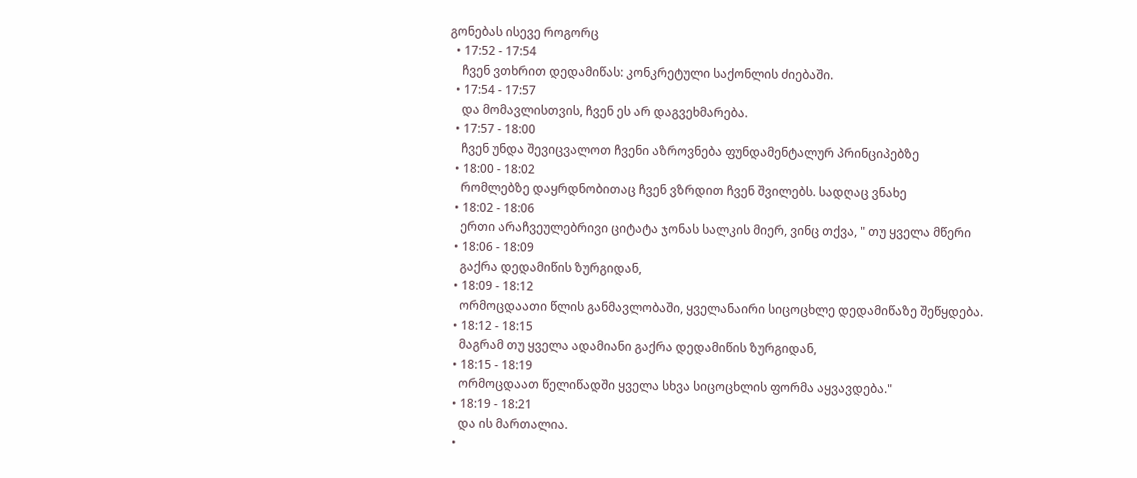გონებას ისევე როგორც
  • 17:52 - 17:54
    ჩვენ ვთხრით დედამიწას: კონკრეტული საქონლის ძიებაში.
  • 17:54 - 17:57
    და მომავლისთვის, ჩვენ ეს არ დაგვეხმარება.
  • 17:57 - 18:00
    ჩვენ უნდა შევიცვალოთ ჩვენი აზროვნება ფუნდამენტალურ პრინციპებზე
  • 18:00 - 18:02
    რომლებზე დაყრდნობითაც ჩვენ ვზრდით ჩვენ შვილებს. სადღაც ვნახე
  • 18:02 - 18:06
    ერთი არაჩვეულებრივი ციტატა ჯონას სალკის მიერ, ვინც თქვა, " თუ ყველა მწერი
  • 18:06 - 18:09
    გაქრა დედამიწის ზურგიდან,
  • 18:09 - 18:12
    ორმოცდაათი წლის განმავლობაში, ყველანაირი სიცოცხლე დედამიწაზე შეწყდება.
  • 18:12 - 18:15
    მაგრამ თუ ყველა ადამიანი გაქრა დედამიწის ზურგიდან,
  • 18:15 - 18:19
    ორმოცდაათ წელიწადში ყველა სხვა სიცოცხლის ფორმა აყვავდება."
  • 18:19 - 18:21
    და ის მართალია.
  •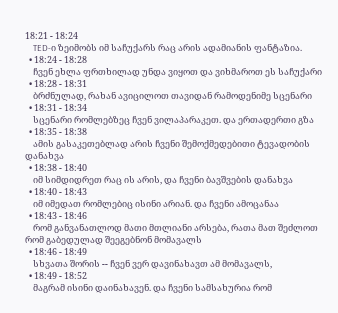18:21 - 18:24
    TED-ი ზეიმობს იმ საჩუქარს რაც არის ადამიანის ფანტაზია.
  • 18:24 - 18:28
    ჩვენ ეხლა ფრთხილად უნდა ვიყოთ და ვიხმაროთ ეს საჩუქარი
  • 18:28 - 18:31
    ბრძნულად, რახან ავიცილოთ თავიდან რამოდენიმე სცენარი
  • 18:31 - 18:34
    სცენარი რომლებზეც ჩვენ ვილაპარაკეთ. და ერთადერთი გზა
  • 18:35 - 18:38
    ამის გასაკეთებლად არის ჩვენი შემოქმედებითი ტევადობის დანახვა
  • 18:38 - 18:40
    იმ სიმდიდრეთ რაც ის არის, და ჩვენი ბავშვების დანახვა
  • 18:40 - 18:43
    იმ იმედათ რომლებიც ისინი არიან. და ჩვენი ამოცანაა
  • 18:43 - 18:46
    რომ განვანათლოდ მათი მთლიანი არსება, რათა მათ შეძლოთ რომ გაბედულად შეეგებნონ მომავალს
  • 18:46 - 18:49
    სხვათა შორის -- ჩვენ ვერ დავინახავთ ამ მომავალს,
  • 18:49 - 18:52
    მაგრამ ისინი დაინახავენ. და ჩვენი სამსახურია რომ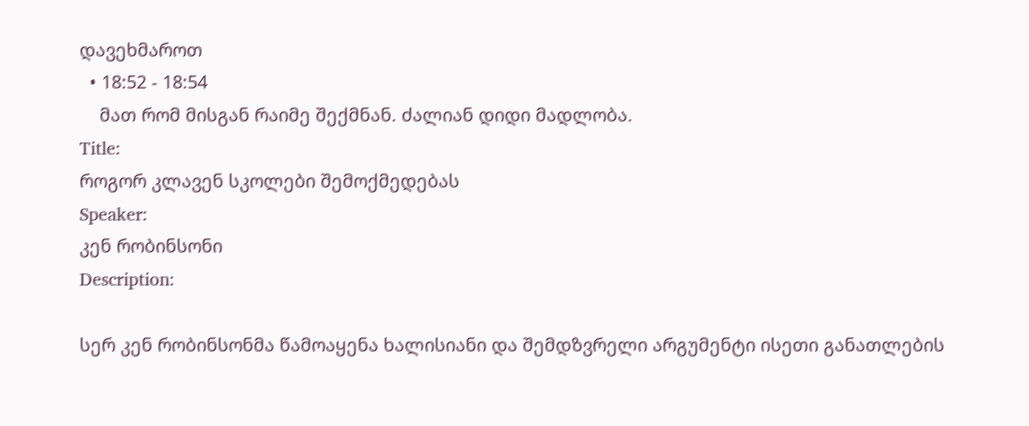დავეხმაროთ
  • 18:52 - 18:54
    მათ რომ მისგან რაიმე შექმნან. ძალიან დიდი მადლობა.
Title:
როგორ კლავენ სკოლები შემოქმედებას
Speaker:
კენ რობინსონი
Description:

სერ კენ რობინსონმა წამოაყენა ხალისიანი და შემდზვრელი არგუმენტი ისეთი განათლების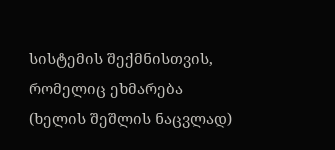სისტემის შექმნისთვის, რომელიც ეხმარება (ხელის შეშლის ნაცვლად)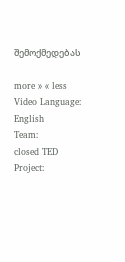შემოქმედებას

more » « less
Video Language:
English
Team:
closed TED
Project: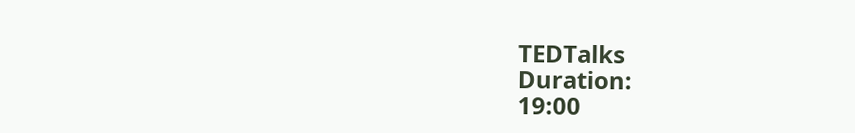TEDTalks
Duration:
19:00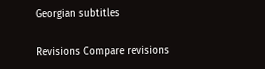Georgian subtitles

Revisions Compare revisions